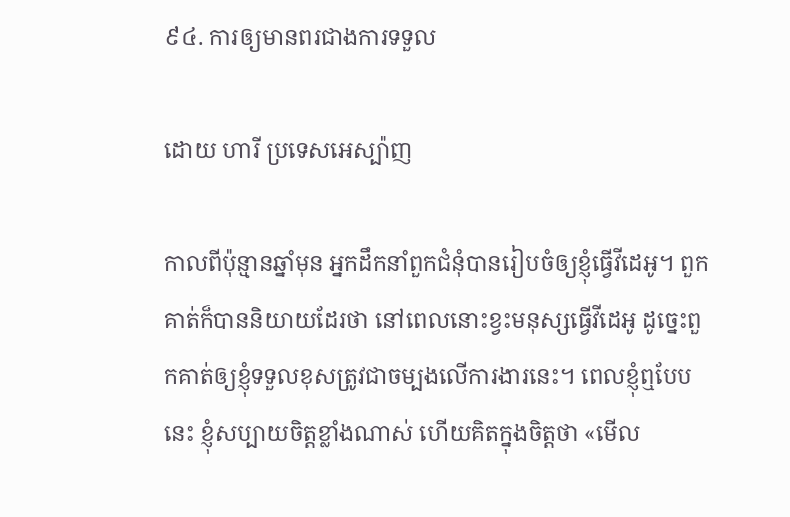៩៤. ការឲ្យមានពរជាងការទទួល

ដោយ ហារី ប្រទេសអេស្ប៉ាញ

កាលពីប៉ុន្មានឆ្នាំមុន អ្នកដឹកនាំពួកជំនុំបានរៀបចំឲ្យខ្ញុំធ្វើវីដេអូ។ ពួកគាត់ក៏បាននិយាយដែរថា នៅពេលនោះខ្វះមនុស្សធ្វើវីដេអូ ដូច្នេះពួកគាត់ឲ្យខ្ញុំទទួលខុសត្រូវជាចម្បងលើការងារនេះ។ ពេលខ្ញុំឮបែបនេះ ខ្ញុំសប្បាយចិត្តខ្លាំងណាស់ ហើយគិតក្នុងចិត្តថា «មើល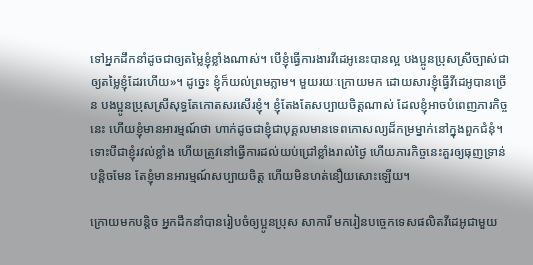ទៅអ្នកដឹកនាំដូចជាឲ្យតម្លៃខ្ញុំខ្លាំងណាស់។ បើខ្ញុំធ្វើការងារវីដេអូនេះបានល្អ បងប្អូនប្រុសស្រីច្បាស់ជាឲ្យតម្លៃខ្ញុំដែរហើយ»។ ដូច្នេះ ខ្ញុំក៏យល់ព្រមភ្លាម។ មួយរយៈក្រោយមក ដោយសារខ្ញុំធ្វើវីដេអូបានច្រើន បងប្អូនប្រុសស្រីសុទ្ធតែកោតសរសើរខ្ញុំ។ ខ្ញុំតែងតែសប្បាយចិត្តណាស់ ដែលខ្ញុំអាចបំពេញភារកិច្ចនេះ ហើយខ្ញុំមានអារម្មណ៍ថា ហាក់ដូចជាខ្ញុំជាបុគ្គលមានទេពកោសល្យដ៏កម្រម្នាក់នៅក្នុងពួកជំនុំ។ ទោះបីជាខ្ញុំរវល់ខ្លាំង ហើយត្រូវនៅធ្វើការដល់យប់ជ្រៅខ្លាំងរាល់ថ្ងៃ ហើយភារកិច្ចនេះគួរឲ្យធុញទ្រាន់បន្តិចមែន តែខ្ញុំមានអារម្មណ៍សប្បាយចិត្ត ហើយមិនហត់នឿយសោះឡើយ។

ក្រោយមកបន្តិច អ្នកដឹកនាំបានរៀបចំឲ្យប្អូនប្រុស សាការី មករៀនបច្ចេកទេសផលិតវីដេអូជាមួយ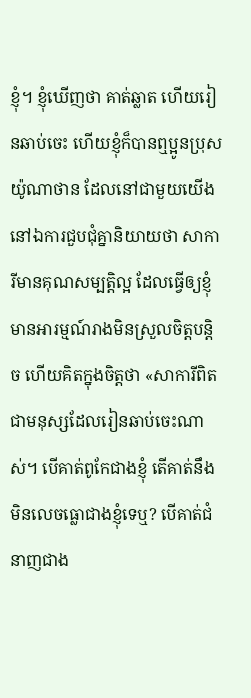ខ្ញុំ។ ខ្ញុំឃើញថា គាត់ឆ្លាត ហើយរៀនឆាប់ចេះ ហើយខ្ញុំក៏បានឮប្អូនប្រុស យ៉ូណាថាន ដែលនៅជាមួយយើងនៅឯការជួបជុំគ្នានិយាយថា សាការីមានគុណសម្បត្តិល្អ ដែលធ្វើឲ្យខ្ញុំមានអារម្មណ៍រាងមិនស្រួលចិត្តបន្តិច ហើយគិតក្នុងចិត្តថា «សាការីពិតជាមនុស្សដែលរៀនឆាប់ចេះណាស់។ បើគាត់ពូកែជាងខ្ញុំ តើគាត់នឹងមិនលេចធ្លោជាងខ្ញុំទេឬ? បើគាត់ជំនាញជាង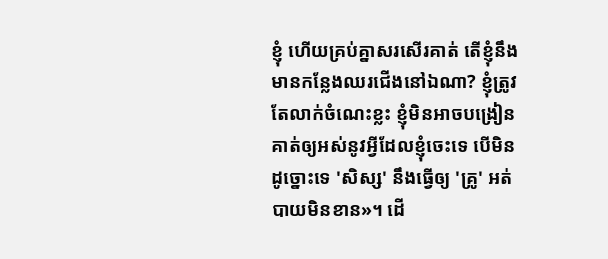ខ្ញុំ ហើយគ្រប់គ្នាសរសើរគាត់ តើខ្ញុំនឹងមានកន្លែងឈរជើងនៅឯណា? ខ្ញុំត្រូវតែលាក់ចំណេះខ្លះ ខ្ញុំមិនអាចបង្រៀនគាត់ឲ្យអស់នូវអ្វីដែលខ្ញុំចេះទេ បើមិនដូច្នោះទេ 'សិស្ស' នឹងធ្វើឲ្យ 'គ្រូ' អត់បាយមិនខាន»។ ដើ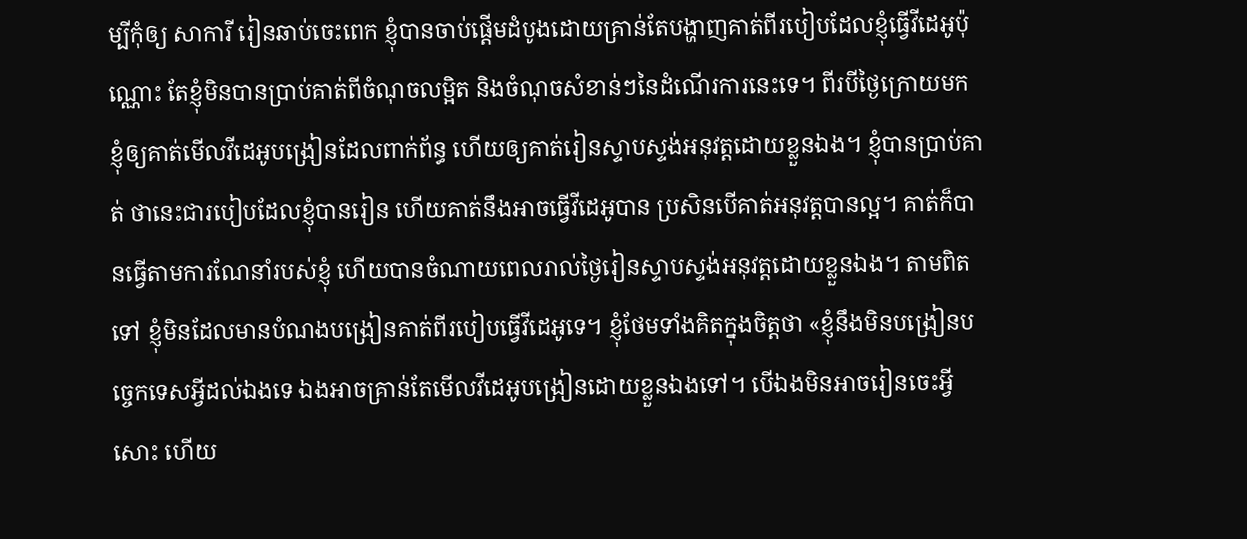ម្បីកុំឲ្យ សាការី រៀនឆាប់ចេះពេក ខ្ញុំបានចាប់ផ្តើមដំបូងដោយគ្រាន់តែបង្ហាញគាត់ពីរបៀបដែលខ្ញុំធ្វើវីដេអូប៉ុណ្ណោះ តែខ្ញុំមិនបានប្រាប់គាត់ពីចំណុចលម្អិត និងចំណុចសំខាន់ៗនៃដំណើរការនេះទេ។ ពីរបីថ្ងៃក្រោយមក ខ្ញុំឲ្យគាត់មើលវីដេអូបង្រៀនដែលពាក់ព័ន្ធ ហើយឲ្យគាត់រៀនស្ទាបស្ទង់អនុវត្តដោយខ្លួនឯង។ ខ្ញុំបានប្រាប់គាត់ ថានេះជារបៀបដែលខ្ញុំបានរៀន ហើយគាត់នឹងអាចធ្វើវីដេអូបាន ប្រសិនបើគាត់អនុវត្តបានល្អ។ គាត់ក៏បានធ្វើតាមការណែនាំរបស់ខ្ញុំ ហើយបានចំណាយពេលរាល់ថ្ងៃរៀនស្ទាបស្ទង់អនុវត្តដោយខ្លួនឯង។ តាមពិតទៅ ខ្ញុំមិនដែលមានបំណងបង្រៀនគាត់ពីរបៀបធ្វើវីដេអូទេ។ ខ្ញុំថែមទាំងគិតក្នុងចិត្តថា «ខ្ញុំនឹងមិនបង្រៀនបច្ចេកទេសអ្វីដល់ឯងទេ ឯងអាចគ្រាន់តែមើលវីដេអូបង្រៀនដោយខ្លួនឯងទៅ។ បើឯងមិនអាចរៀនចេះអ្វីសោះ ហើយ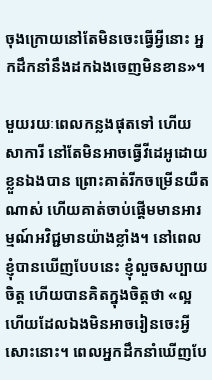ចុងក្រោយនៅតែមិនចេះធ្វើអ្វីនោះ អ្នកដឹកនាំនឹងដកឯងចេញមិនខាន»។

មួយរយៈពេលកន្លងផុតទៅ ហើយ សាការី នៅតែមិនអាចធ្វើវីដេអូដោយខ្លួនឯងបាន ព្រោះគាត់រីកចម្រើនយឺតណាស់ ហើយគាត់ចាប់ផ្ដើមមានអារម្មណ៍អវិជ្ជមានយ៉ាងខ្លាំង។ នៅពេលខ្ញុំបានឃើញបែបនេះ ខ្ញុំលួចសប្បាយចិត្ត ហើយបានគិតក្នុងចិត្តថា «ល្អហើយដែលឯងមិនអាចរៀនចេះអ្វីសោះនោះ។ ពេលអ្នកដឹកនាំឃើញបែ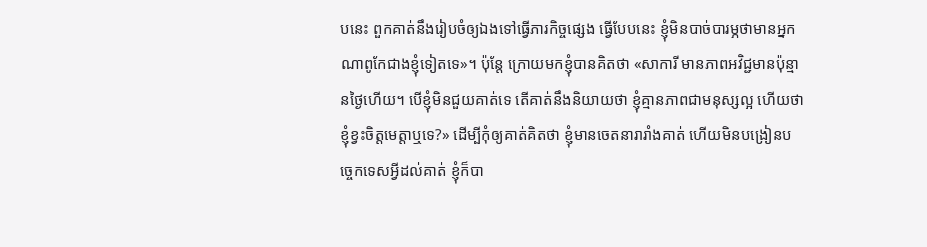បនេះ ពួកគាត់នឹងរៀបចំឲ្យឯងទៅធ្វើភារកិច្ចផ្សេង ធ្វើបែបនេះ ខ្ញុំមិនបាច់បារម្ភថាមានអ្នកណាពូកែជាងខ្ញុំទៀតទេ»។ ប៉ុន្តែ ក្រោយមកខ្ញុំបានគិតថា «សាការី មានភាពអវិជ្ជមានប៉ុន្មានថ្ងៃហើយ។ បើខ្ញុំមិនជួយគាត់ទេ តើគាត់នឹងនិយាយថា ខ្ញុំគ្មានភាពជាមនុស្សល្អ ហើយថាខ្ញុំខ្វះចិត្តមេត្តាឬទេ?» ដើម្បីកុំឲ្យគាត់គិតថា ខ្ញុំមានចេតនារារាំងគាត់ ហើយមិនបង្រៀនបច្ចេកទេសអ្វីដល់គាត់ ខ្ញុំក៏បា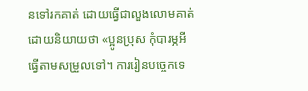នទៅរកគាត់ ដោយធ្វើជាលួងលោមគាត់ ដោយនិយាយថា «ប្អូនប្រុស កុំបារម្ភអី ធ្វើតាមសម្រួលទៅ។ ការរៀនបច្ចេកទេ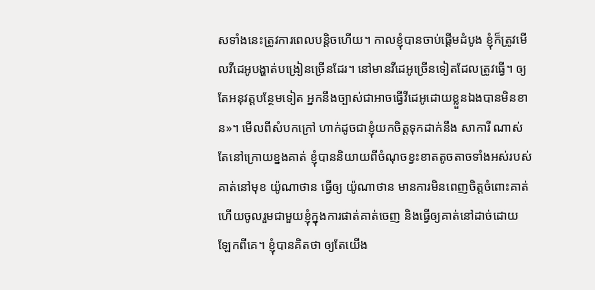សទាំងនេះត្រូវការពេលបន្តិចហើយ។ កាលខ្ញុំបានចាប់ផ្ដើមដំបូង ខ្ញុំក៏ត្រូវមើលវីដេអូបង្ហាត់បង្រៀនច្រើនដែរ។ នៅមានវីដេអូច្រើនទៀតដែលត្រូវធ្វើ។ ឲ្យតែអនុវត្តបន្ថែមទៀត អ្នកនឹងច្បាស់ជាអាចធ្វើវីដេអូដោយខ្លួនឯងបានមិនខាន»។ មើលពីសំបកក្រៅ ហាក់ដូចជាខ្ញុំយកចិត្តទុកដាក់នឹង សាការី ណាស់ តែនៅក្រោយខ្នងគាត់ ខ្ញុំបាននិយាយពីចំណុចខ្វះខាតតូចតាចទាំងអស់របស់គាត់នៅមុខ យ៉ូណាថាន ធ្វើឲ្យ យ៉ូណាថាន មានការមិនពេញចិត្តចំពោះគាត់ ហើយចូលរួមជាមួយខ្ញុំក្នុងការផាត់គាត់ចេញ និងធ្វើឲ្យគាត់នៅដាច់ដោយឡែកពីគេ។ ខ្ញុំបានគិតថា ឲ្យតែយើង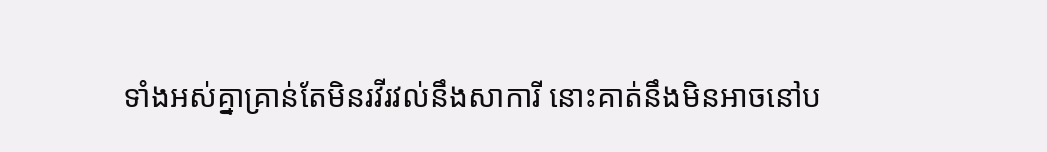ទាំងអស់គ្នាគ្រាន់តែមិនរវីរវល់នឹងសាការី នោះគាត់នឹងមិនអាចនៅប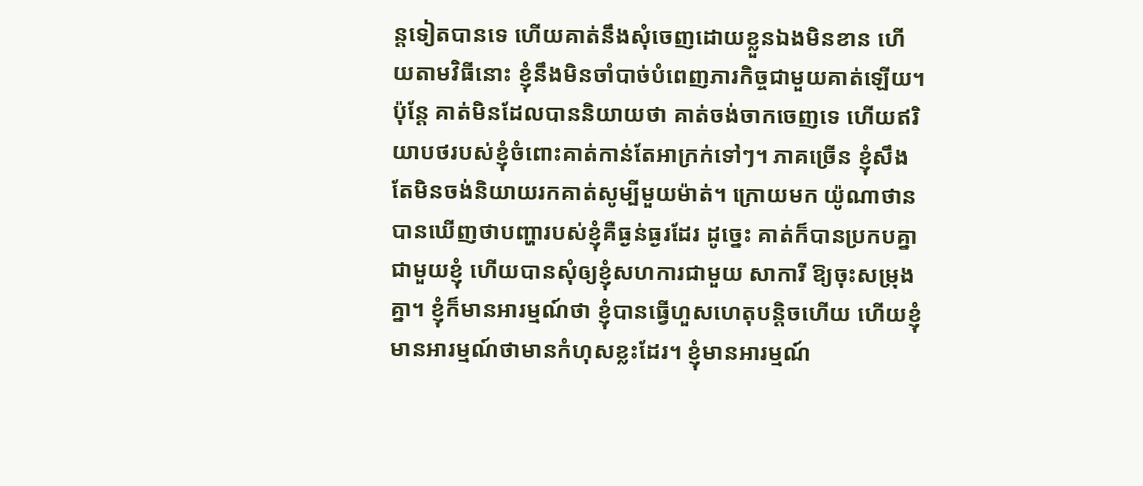ន្តទៀតបានទេ ហើយគាត់នឹងសុំចេញដោយខ្លួនឯងមិនខាន ហើយតាមវិធីនោះ ខ្ញុំនឹងមិនចាំបាច់បំពេញភារកិច្ចជាមួយគាត់ឡើយ។ ប៉ុន្តែ គាត់មិនដែលបាននិយាយថា គាត់ចង់ចាកចេញទេ ហើយឥរិយាបថរបស់ខ្ញុំចំពោះគាត់កាន់តែអាក្រក់ទៅៗ។ ភាគច្រើន ខ្ញុំសឹងតែមិនចង់និយាយរកគាត់សូម្បីមួយម៉ាត់។ ក្រោយមក យ៉ូណាថានបានឃើញថាបញ្ហារបស់ខ្ញុំគឺធ្ងន់ធ្ងរដែរ ដូច្នេះ គាត់ក៏បានប្រកបគ្នាជាមួយខ្ញុំ ហើយបានសុំឲ្យខ្ញុំសហការជាមួយ សាការី ឱ្យចុះសម្រុងគ្នា។ ខ្ញុំក៏មានអារម្មណ៍ថា ខ្ញុំបានធ្វើហួសហេតុបន្តិចហើយ ហើយខ្ញុំមានអារម្មណ៍ថាមានកំហុសខ្លះដែរ។ ខ្ញុំមានអារម្មណ៍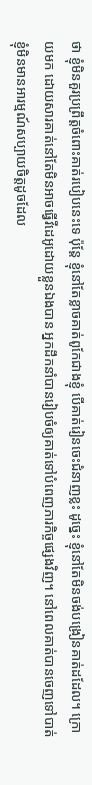ថា ខ្ញុំមិនគួរប្រព្រឹត្តចំពោះគាត់របៀបនេះទេ ប៉ុន្តែ ខ្ញុំនៅតែខ្លាចគាត់ពូកែជាងខ្ញុំ បើគាត់រៀនចេះជំនាញខ្លះ ដូច្នេះ ខ្ញុំនៅតែមិនចង់បង្រៀនគាត់ដដែល។ ក្រោយមក ដោយសារគាត់នៅតែមិនអាចធ្វើវីដេអូដោយខ្លួនឯងបាន អ្នកដឹកនាំបានរៀបចំឲ្យគាត់ទៅបំពេញភារកិច្ចផ្សេងវិញ។ នៅពេលគាត់បានចេញទៅបាត់ ខ្ញុំមិនមានអារម្មណ៍សប្បាយចិត្តដូចដែល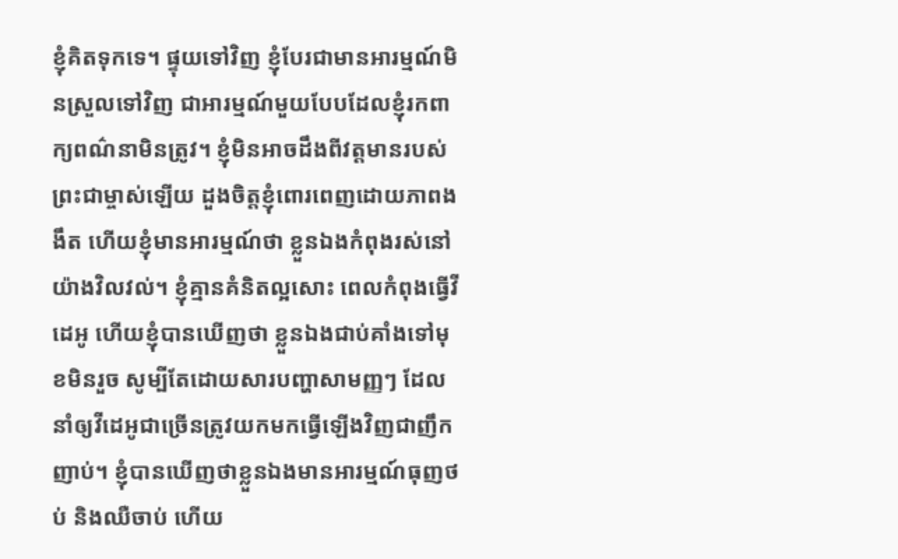ខ្ញុំគិតទុកទេ។ ផ្ទុយទៅវិញ ខ្ញុំបែរជាមានអារម្មណ៍មិនស្រួលទៅវិញ ជាអារម្មណ៍មួយបែបដែលខ្ញុំរកពាក្យពណ៌នាមិនត្រូវ។ ខ្ញុំមិនអាចដឹងពីវត្តមានរបស់ព្រះជាម្ចាស់ឡើយ ដួងចិត្តខ្ញុំពោរពេញដោយភាពងងឹត ហើយខ្ញុំមានអារម្មណ៍ថា ខ្លួនឯងកំពុងរស់នៅយ៉ាងវិលវល់។ ខ្ញុំគ្មានគំនិតល្អសោះ ពេលកំពុងធ្វើវីដេអូ ហើយខ្ញុំបានឃើញថា ខ្លួនឯងជាប់គាំងទៅមុខមិនរួច សូម្បីតែដោយសារបញ្ហាសាមញ្ញៗ ដែលនាំឲ្យវីដេអូជាច្រើនត្រូវយកមកធ្វើឡើងវិញជាញឹកញាប់។ ខ្ញុំបានឃើញថាខ្លួនឯងមានអារម្មណ៍ធុញថប់ និងឈឺចាប់ ហើយ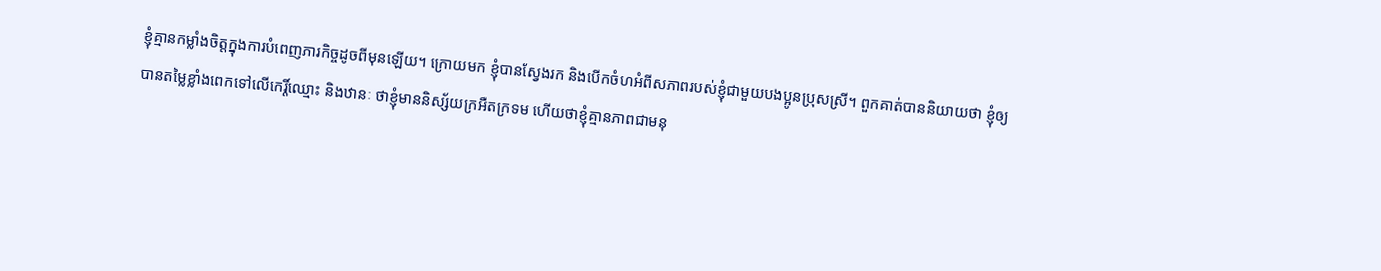ខ្ញុំគ្មានកម្លាំងចិត្តក្នុងការបំពេញភារកិច្ចដូចពីមុនឡើយ។ ក្រោយមក ខ្ញុំបានស្វែងរក និងបើកចំហអំពីសភាពរបស់ខ្ញុំជាមួយបងប្អូនប្រុសស្រី។ ពួកគាត់បាននិយាយថា ខ្ញុំឲ្យបានតម្លៃខ្លាំងពេកទៅលើកេរ្តិ៍ឈ្មោះ និងឋានៈ ថាខ្ញុំមាននិស្ស័យក្រអឺតក្រទម ហើយថាខ្ញុំគ្មានភាពជាមនុ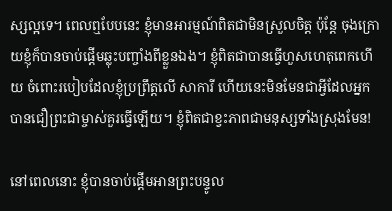ស្សល្អទេ។ ពេលឮបែបនេះ ខ្ញុំមានអារម្មណ៍ពិតជាមិនស្រួលចិត្ត ប៉ុន្តែ ចុងក្រោយខ្ញុំក៏បានចាប់ផ្ដើមឆ្លុះបញ្ចាំងពីខ្លួនឯង។ ខ្ញុំពិតជាបានធ្វើហួសហេតុពេកហើយ ចំពោះរបៀបដែលខ្ញុំប្រព្រឹត្តលើ សាការី ហើយនេះមិនមែនជាអ្វីដែលអ្នកបានជឿព្រះជាម្ចាស់គួរធ្វើឡើយ។ ខ្ញុំពិតជាខ្វះភាពជាមនុស្សទាំងស្រុងមែន!

នៅពេលនោះ ខ្ញុំបានចាប់ផ្ដើមអានព្រះបន្ទូល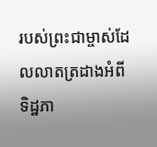របស់ព្រះជាម្ចាស់ដែលលាតត្រដាងអំពីទិដ្ឋភា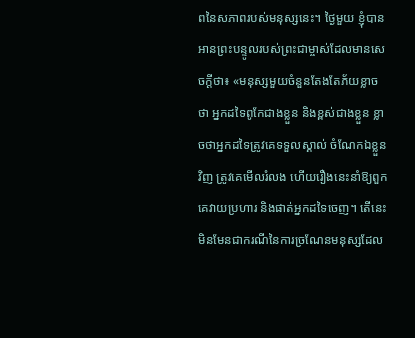ពនៃសភាពរបស់មនុស្សនេះ។ ថ្ងៃមួយ ខ្ញុំបានអានព្រះបន្ទូលរបស់ព្រះជាម្ចាស់ដែលមានសេចក្ដីថា៖ «មនុស្សមួយចំនួនតែងតែភ័យខ្លាចថា អ្នកដទៃពូកែជាងខ្លួន និងខ្ពស់ជាងខ្លួន ខ្លាចថាអ្នកដទៃត្រូវគេទទួលស្គាល់ ចំណែកឯខ្លួនវិញ ត្រូវគេមើលរំលង ហើយរឿងនេះនាំឱ្យពួកគេវាយប្រហារ និងផាត់អ្នកដទៃចេញ។ តើនេះមិនមែនជាករណីនៃការច្រណែនមនុស្សដែល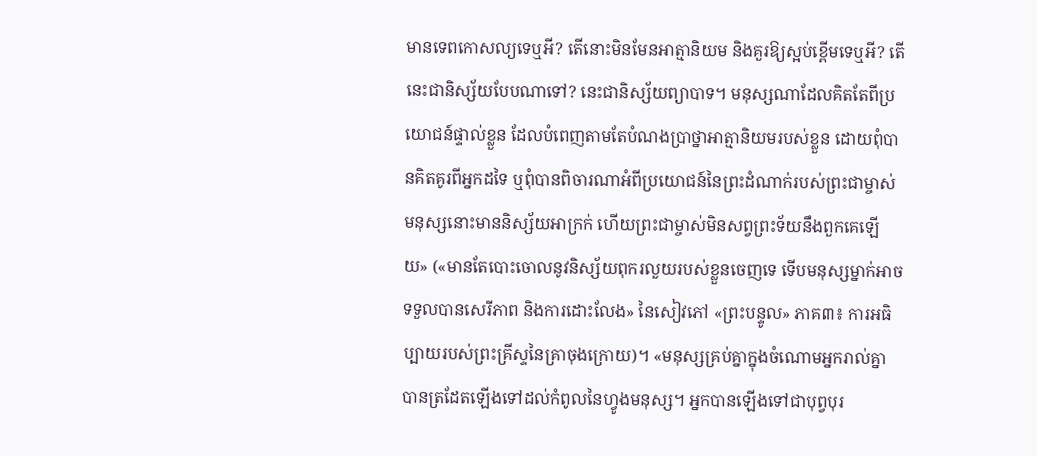មានទេពកោសល្យទេឬអី? តើនោះមិនមែនអាត្មានិយម និងគួរឱ្យស្អប់ខ្ពើមទេឬអី? តើនេះជានិស្ស័យបែបណាទៅ? នេះជានិស្ស័យព្យាបាទ។ មនុស្សណាដែលគិតតែពីប្រយោជន៍ផ្ទាល់ខ្លួន ដែលបំពេញតាមតែបំណងប្រាថ្នាអាត្មានិយមរបស់ខ្លួន ដោយពុំបានគិតគូរពីអ្នកដទៃ ឬពុំបានពិចារណាអំពីប្រយោជន៍នៃព្រះដំណាក់របស់ព្រះជាម្ចាស់ មនុស្សនោះមាននិស្ស័យអាក្រក់ ហើយព្រះជាម្ចាស់មិនសព្វព្រះទ័យនឹងពួកគេឡើយ» («មានតែបោះចោលនូវនិស្ស័យពុករលួយរបស់ខ្លួនចេញទេ ទើបមនុស្សម្នាក់អាចទទួលបានសេរីភាព និងការដោះលែង» នៃសៀវភៅ «ព្រះបន្ទូល» ភាគ៣៖ ការអធិប្បាយរបស់ព្រះគ្រីស្ទនៃគ្រាចុងក្រោយ)។ «មនុស្សគ្រប់គ្នាក្នុងចំណោមអ្នករាល់គ្នា បានត្រដែតឡើងទៅដល់កំពូលនៃហ្វូងមនុស្ស។ អ្នកបានឡើងទៅជាបុព្វបុរ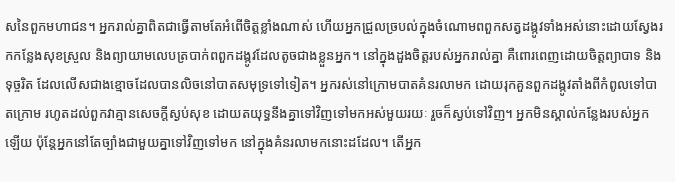សនៃពួកមហាជន។ អ្នករាល់គ្នាពិតជាធ្វើតាមតែអំពើចិត្តខ្លាំងណាស់ ហើយអ្នកជ្រួលច្របល់ក្នុងចំណោមពពួកសត្វដង្កូវទាំងអស់នោះដោយស្វែងរកកន្លែងសុខស្រួល និងព្យាយាមលេបត្របាក់ពពួកដង្កូវដែលតូចជាងខ្លួនអ្នក។ នៅក្នុងដួងចិត្តរបស់អ្នករាល់គ្នា គឺពោរពេញដោយចិត្តព្យាបាទ និងទុច្ចរិត ដែលលើសជាងខ្មោចដែលបានលិចនៅបាតសមុទ្រទៅទៀត។ អ្នករស់នៅក្រោមបាតគំនរលាមក ដោយរុកគួនពួកដង្កូវតាំងពីកំពូលទៅបាតក្រោម រហូតដល់ពួកវាគ្មានសេចក្ដីស្ងប់សុខ ដោយតយុទ្ធនឹងគ្នាទៅវិញទៅមកអស់មួយរយៈ រួចក៏ស្ងប់ទៅវិញ។ អ្នកមិនស្គាល់កន្លែងរបស់អ្នកឡើយ ប៉ុន្តែអ្នកនៅតែច្បាំងជាមួយគ្នាទៅវិញទៅមក នៅក្នុងគំនរលាមកនោះដដែល។ តើអ្នក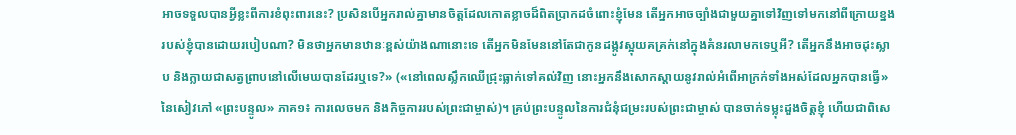អាចទទួលបានអ្វីខ្លះពីការខំពុះពារនេះ? ប្រសិនបើអ្នករាល់គ្នាមានចិត្តដែលកោតខ្លាចដ៏ពិតប្រាកដចំពោះខ្ញុំមែន តើអ្នកអាចច្បាំងជាមួយគ្នាទៅវិញទៅមកនៅពីក្រោយខ្នងរបស់ខ្ញុំបានដោយរបៀបណា? មិនថាអ្នកមានឋានៈខ្ពស់យ៉ាងណានោះទេ តើអ្នកមិនមែននៅតែជាកូនដង្កូវស្អុយគគ្រក់នៅក្នុងគំនរលាមកទេឬអី? តើអ្នកនឹងអាចដុះស្លាប និងក្លាយជាសត្វព្រាបនៅលើមេឃបានដែរឬទេ?» («នៅពេលស្លឹកឈើជ្រុះធ្លាក់ទៅគល់វិញ នោះអ្នកនឹងសោកស្ដាយនូវរាល់អំពើអាក្រក់ទាំងអស់ដែលអ្នកបានធ្វើ» នៃសៀវភៅ «ព្រះបន្ទូល» ភាគ១៖ ការលេចមក និងកិច្ចការរបស់ព្រះជាម្ចាស់)។ គ្រប់ព្រះបន្ទូលនៃការជំនុំជម្រះរបស់ព្រះជាម្ចាស់ បានចាក់ទម្លុះដួងចិត្តខ្ញុំ ហើយជាពិសេ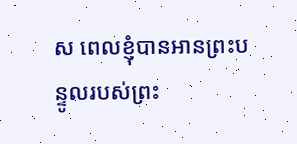ស ពេលខ្ញុំបានអានព្រះបន្ទូលរបស់ព្រះ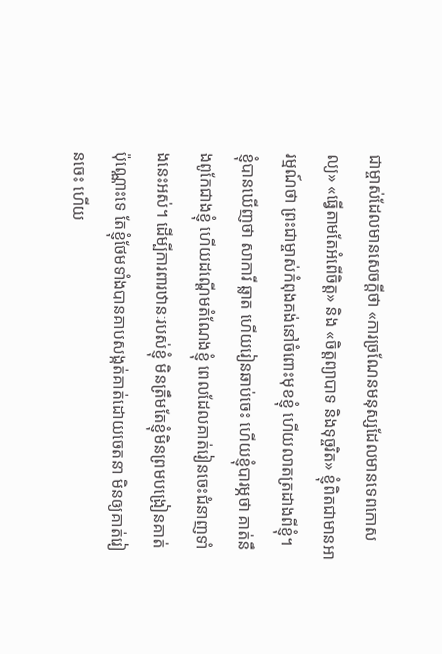ជាម្ចាស់ដែលមានសេចក្ដីថា «ការច្រណែនមនុស្សដែលមានទេពកោសល្យ» «ធ្វើតាមតែអំពើចិត្ត» និង «ចិត្តព្យាបាទ និងទុច្ចរិត» ខ្ញុំពិតជាមានអារម្មណ៍ថា ព្រះជាម្ចាស់កំពុងគង់នៅចំពោះមុខខ្ញុំ ហើយលាតត្រដាងពីខ្ញុំ។ ខ្ញុំបានឃើញថា សាការី ឆ្លាត ហើយរៀនឆាប់ចេះ ហើយខ្ញុំបារម្ភថា គាត់នឹងពូកែជាងខ្ញុំ ហើយដណ្ដើមតំណែងខ្ញុំ ពេលដែលគាត់រៀនចេះជំនាញទាំងនេះអស់។ ដើម្បីការពារឋានៈរបស់ខ្ញុំ មិនត្រឹមតែខ្ញុំមិនព្រមបង្រៀនគាត់ប៉ុណ្ណោះទេ តែខ្ញុំថែមទាំងបានគាបសង្កត់គាត់ដោយចេតនា មិនឲ្យគាត់រៀនចេះ ហើយ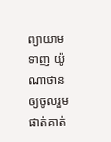ព្យាយាមទាញ យ៉ូណាថាន ឲ្យចូលរួមផាត់គាត់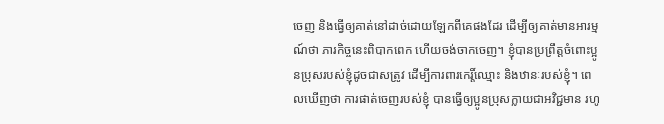ចេញ និងធ្វើឲ្យគាត់នៅដាច់ដោយឡែកពីគេផងដែរ ដើម្បីឲ្យគាត់មានអារម្មណ៍ថា ភារកិច្ចនេះពិបាកពេក ហើយចង់ចាកចេញ។ ខ្ញុំបានប្រព្រឹត្តចំពោះប្អូនប្រុសរបស់ខ្ញុំដូចជាសត្រូវ ដើម្បីការពារកេរ្តិ៍ឈ្មោះ និងឋានៈរបស់ខ្ញុំ។ ពេលឃើញថា ការផាត់ចេញរបស់ខ្ញុំ បានធ្វើឲ្យប្អូនប្រុសក្លាយជាអវិជ្ជមាន រហូ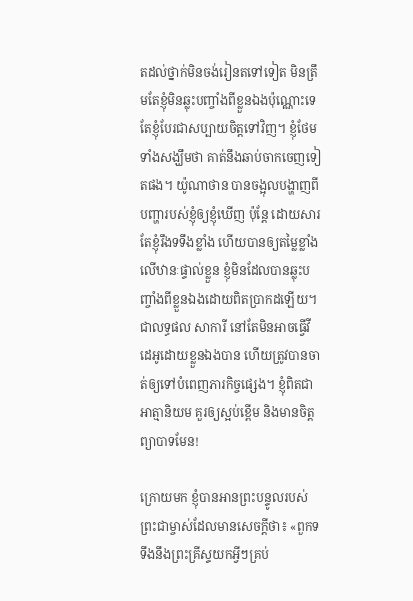តដល់ថ្នាក់មិនចង់រៀនតទៅទៀត មិនត្រឹមតែខ្ញុំមិនឆ្លុះបញ្ចាំងពីខ្លួនឯងប៉ុណ្ណោះទេ តែខ្ញុំបែរជាសប្បាយចិត្តទៅវិញ។ ខ្ញុំថែមទាំងសង្ឃឹមថា គាត់នឹងឆាប់ចាកចេញទៀតផង។ យ៉ូណាថាន បានចង្អុលបង្ហាញពីបញ្ហារបស់ខ្ញុំឲ្យខ្ញុំឃើញ ប៉ុន្តែ ដោយសារតែខ្ញុំរឹងទទឹងខ្លាំង ហើយបានឲ្យតម្លៃខ្លាំងលើឋានៈផ្ទាល់ខ្លួន ខ្ញុំមិនដែលបានឆ្លុះបញ្ចាំងពីខ្លួនឯងដោយពិតប្រាកដឡើយ។ ជាលទ្ធផល សាការី នៅតែមិនអាចធ្វើវីដេអូដោយខ្លួនឯងបាន ហើយត្រូវបានចាត់ឲ្យទៅបំពេញភារកិច្ចផ្សេង។ ខ្ញុំពិតជាអាត្មានិយម គួរឲ្យស្អប់ខ្ពើម និងមានចិត្តព្យាបាទមែន!

ក្រោយមក ខ្ញុំបានអានព្រះបន្ទូលរបស់ព្រះជាម្ចាស់ដែលមានសេចក្ដីថា៖ «ពួកទទឹងនឹងព្រះគ្រីស្ទយកអ្វីៗគ្រប់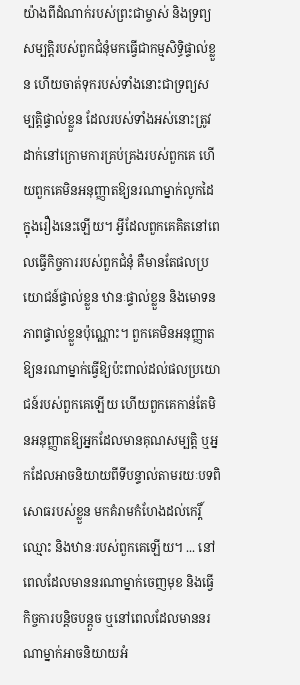យ៉ាងពីដំណាក់របស់ព្រះជាម្ចាស់ និងទ្រព្យសម្បត្តិរបស់ពួកជំនុំមកធ្វើជាកម្មសិទ្ធិផ្ទាល់ខ្លួន ហើយចាត់ទុករបស់ទាំងនោះជាទ្រព្យសម្បត្តិផ្ទាល់ខ្លួន ដែលរបស់ទាំងអស់នោះត្រូវដាក់នៅក្រោមការគ្រប់គ្រងរបស់ពួកគេ ហើយពួកគេមិនអនុញ្ញាតឱ្យនរណាម្នាក់លូកដៃក្នុងរឿងនេះឡើយ។ អ្វីដែលពួកគេគិតនៅពេលធ្វើកិច្ចការរបស់ពួកជំនុំ គឺមានតែផលប្រយោជន៍ផ្ទាល់ខ្លួន ឋានៈផ្ទាល់ខ្លួន និងមោទនភាពផ្ទាល់ខ្លួនប៉ុណ្ណោះ។ ពួកគេមិនអនុញ្ញាតឱ្យនរណាម្នាក់ធ្វើឱ្យប៉ះពាល់ដល់ផលប្រយោជន៍របស់ពួកគេឡើយ ហើយពួកគេកាន់តែមិនអនុញ្ញាតឱ្យអ្នកដែលមានគុណសម្បត្តិ ឬអ្នកដែលអាចនិយាយពីទីបន្ទាល់តាមរយៈបទពិសោធរបស់ខ្លួន មកគំរាមកំហែងដល់កេរ្តិ៍ឈ្មោះ និងឋានៈរបស់ពួកគេឡើយ។ ... នៅពេលដែលមាននរណាម្នាក់ចេញមុខ និងធ្វើកិច្ចការបន្តិចបន្តួច ឬនៅពេលដែលមាននរណាម្នាក់អាចនិយាយអំ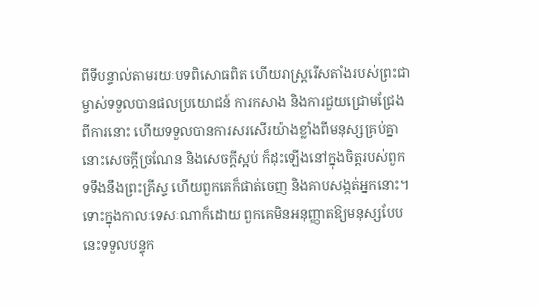ពីទីបន្ទាល់តាមរយៈបទពិសោធពិត ហើយរាស្ដ្ររើសតាំងរបស់ព្រះជាម្ចាស់ទទួលបានផលប្រយោជន៍ ការកសាង និងការជួយជ្រោមជ្រែងពីការនោះ ហើយទទួលបានការសរសើរយ៉ាងខ្លាំងពីមនុស្សគ្រប់គ្នា នោះសេចក្ដីច្រណែន និងសេចក្ដីស្អប់ ក៏ដុះឡើងនៅក្នុងចិត្តរបស់ពួកទទឹងនឹងព្រះគ្រីស្ទ ហើយពួកគេក៏ផាត់ចេញ និងគាបសង្កត់អ្នកនោះ។ ទោះក្នុងកាលៈទេសៈណាក៏ដោយ ពួកគេមិនអនុញ្ញាតឱ្យមនុស្សបែបនេះទទួលបន្ទុក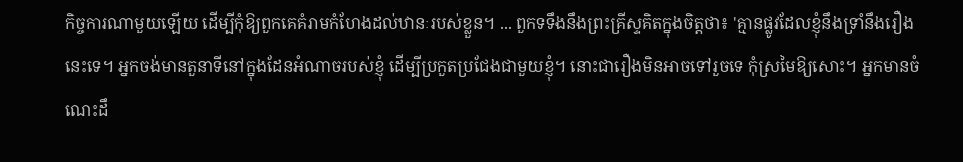កិច្ចការណាមួយឡើយ ដើម្បីកុំឱ្យពួកគេគំរាមកំហែងដល់ឋានៈរបស់ខ្លួន។ ... ពួកទទឹងនឹងព្រះគ្រីស្ទគិតក្នុងចិត្តថា៖ 'គ្មានផ្លូវដែលខ្ញុំនឹងទ្រាំនឹងរឿងនេះទេ។ អ្នកចង់មានតួនាទីនៅក្នុងដែនអំណាចរបស់ខ្ញុំ ដើម្បីប្រកួតប្រជែងជាមួយខ្ញុំ។ នោះជារឿងមិនអាចទៅរួចទេ កុំស្រមៃឱ្យសោះ។ អ្នកមានចំណេះដឹ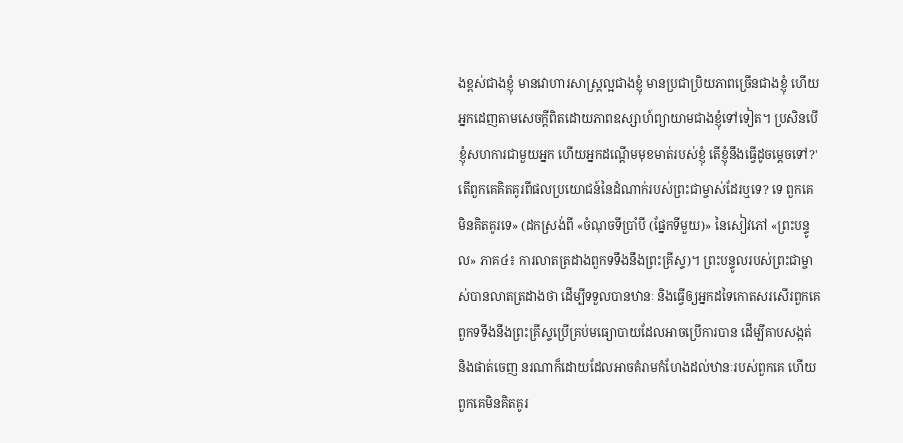ងខ្ពស់ជាងខ្ញុំ មានវោហារសាស្ត្រល្អជាងខ្ញុំ មានប្រជាប្រិយភាពច្រើនជាងខ្ញុំ ហើយអ្នកដេញតាមសេចក្ដីពិតដោយភាពឧស្សាហ៍ព្យាយាមជាងខ្ញុំទៅទៀត។ ប្រសិនបើខ្ញុំសហការជាមួយអ្នក ហើយអ្នកដណ្ដើមមុខមាត់របស់ខ្ញុំ តើខ្ញុំនឹងធ្វើដូចម្ដេចទៅ?' តើពួកគេគិតគូរពីផលប្រយោជន៍នៃដំណាក់របស់ព្រះជាម្ចាស់ដែរឬទេ? ទេ ពួកគេមិនគិតគូរទេ» (ដកស្រង់ពី «ចំណុចទីប្រាំបី (ផ្នែកទីមួយ)» នៃសៀវភៅ «ព្រះបន្ទូល» ភាគ៤៖ ការលាតត្រដាងពួកទទឹងនឹងព្រះគ្រីស្ទ)។ ព្រះបន្ទូលរបស់ព្រះជាម្ចាស់បានលាតត្រដាងថា ដើម្បីទទួលបានឋានៈ និងធ្វើឲ្យអ្នកដទៃកោតសរសើរពួកគេ ពួកទទឹងនឹងព្រះគ្រីស្ទប្រើគ្រប់មធ្យោបាយដែលអាចប្រើការបាន ដើម្បីគាបសង្កត់ និងផាត់ចេញ នរណាក៏ដោយដែលអាចគំរាមកំហែងដល់ឋានៈរបស់ពួកគេ ហើយពួកគេមិនគិតគូរ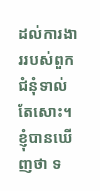ដល់ការងាររបស់ពួកជំនុំទាល់តែសោះ។ ខ្ញុំបានឃើញថា ទ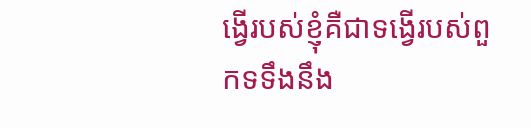ង្វើរបស់ខ្ញុំគឺជាទង្វើរបស់ពួកទទឹងនឹង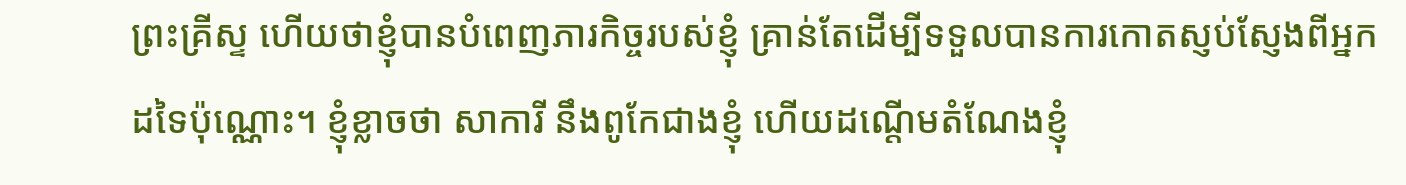ព្រះគ្រីស្ទ ហើយថាខ្ញុំបានបំពេញភារកិច្ចរបស់ខ្ញុំ គ្រាន់តែដើម្បីទទួលបានការកោតស្ញប់ស្ញែងពីអ្នកដទៃប៉ុណ្ណោះ។ ខ្ញុំខ្លាចថា សាការី នឹងពូកែជាងខ្ញុំ ហើយដណ្ដើមតំណែងខ្ញុំ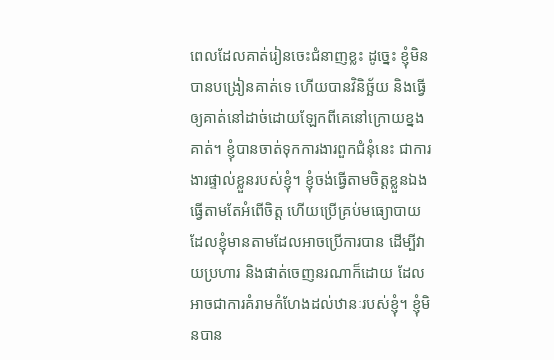ពេលដែលគាត់រៀនចេះជំនាញខ្លះ ដូច្នេះ ខ្ញុំមិនបានបង្រៀនគាត់ទេ ហើយបានវិនិច្ឆ័យ និងធ្វើឲ្យគាត់នៅដាច់ដោយឡែកពីគេនៅក្រោយខ្នងគាត់។ ខ្ញុំបានចាត់ទុកការងារពួកជំនុំនេះ ជាការងារផ្ទាល់ខ្លួនរបស់ខ្ញុំ។ ខ្ញុំចង់ធ្វើតាមចិត្តខ្លួនឯង ធ្វើតាមតែអំពើចិត្ត ហើយប្រើគ្រប់មធ្យោបាយដែលខ្ញុំមានតាមដែលអាចប្រើការបាន ដើម្បីវាយប្រហារ និងផាត់ចេញនរណាក៏ដោយ ដែលអាចជាការគំរាមកំហែងដល់ឋានៈរបស់ខ្ញុំ។ ខ្ញុំមិនបាន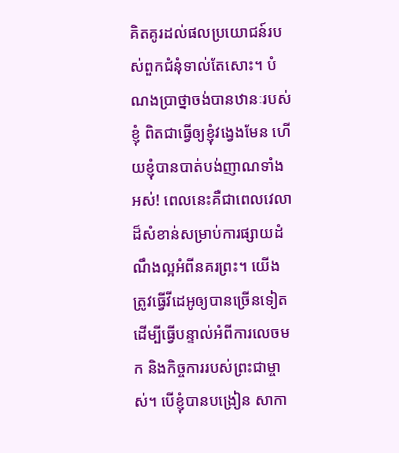គិតគូរដល់ផលប្រយោជន៍របស់ពួកជំនុំទាល់តែសោះ។ បំណងប្រាថ្នាចង់បានឋានៈរបស់ខ្ញុំ ពិតជាធ្វើឲ្យខ្ញុំវង្វេងមែន ហើយខ្ញុំបានបាត់បង់ញាណទាំងអស់! ពេលនេះគឺជាពេលវេលាដ៏សំខាន់សម្រាប់ការផ្សាយដំណឹងល្អអំពីនគរព្រះ។ យើងត្រូវធ្វើវីដេអូឲ្យបានច្រើនទៀត ដើម្បីធ្វើបន្ទាល់អំពីការលេចមក និងកិច្ចការរបស់ព្រះជាម្ចាស់។ បើខ្ញុំបានបង្រៀន សាកា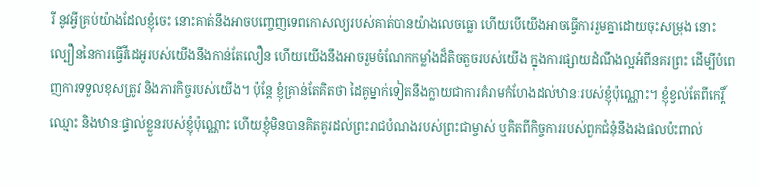រី នូវអ្វីគ្រប់យ៉ាងដែលខ្ញុំចេះ នោះគាត់នឹងអាចបញ្ចេញទេពកោសល្យរបស់គាត់បានយ៉ាងលេចធ្លោ ហើយបើយើងអាចធ្វើការរួមគ្នាដោយចុះសម្រុង នោះល្បឿននៃការធ្វើវីដេអូរបស់យើងនឹងកាន់តែលឿន ហើយយើងនឹងអាចរួមចំណែកកម្លាំងដ៏តិចតួចរបស់យើង ក្នុងការផ្សាយដំណឹងល្អអំពីនគរព្រះ ដើម្បីបំពេញការទទួលខុសត្រូវ និងភារកិច្ចរបស់យើង។ ប៉ុន្តែ ខ្ញុំគ្រាន់តែគិតថា ដៃគូម្នាក់ទៀតនឹងក្លាយជាការគំរាមកំហែងដល់ឋានៈរបស់ខ្ញុំប៉ុណ្ណោះ។ ខ្ញុំខ្វល់តែពីកេរ្តិ៍ឈ្មោះ និងឋានៈផ្ទាល់ខ្លួនរបស់ខ្ញុំប៉ុណ្ណោះ ហើយខ្ញុំមិនបានគិតគូរដល់ព្រះរាជបំណងរបស់ព្រះជាម្ចាស់ ឬគិតពីកិច្ចការរបស់ពួកជំនុំនឹងរងផលប៉ះពាល់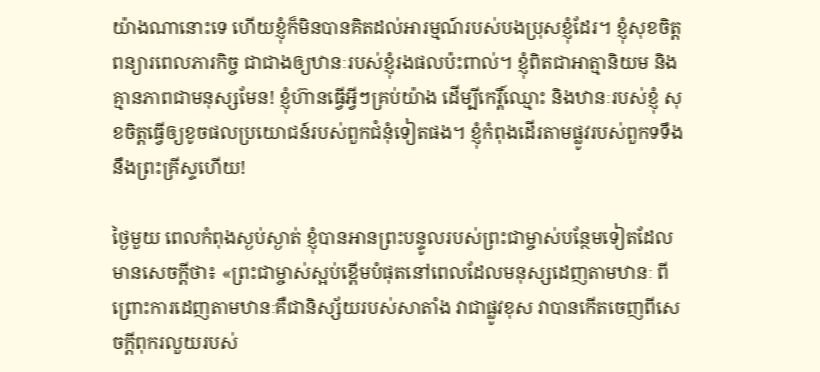យ៉ាងណានោះទេ ហើយខ្ញុំក៏មិនបានគិតដល់អារម្មណ៍របស់បងប្រុសខ្ញុំដែរ។ ខ្ញុំសុខចិត្តពន្យារពេលភារកិច្ច ជាជាងឲ្យឋានៈរបស់ខ្ញុំរងផលប៉ះពាល់។ ខ្ញុំពិតជាអាត្មានិយម និងគ្មានភាពជាមនុស្សមែន! ខ្ញុំហ៊ានធ្វើអ្វីៗគ្រប់យ៉ាង ដើម្បីកេរ្តិ៍ឈ្មោះ និងឋានៈរបស់ខ្ញុំ សុខចិត្តធ្វើឲ្យខូចផលប្រយោជន៍របស់ពួកជំនុំទៀតផង។ ខ្ញុំកំពុងដើរតាមផ្លូវរបស់ពួកទទឹងនឹងព្រះគ្រីស្ទហើយ!

ថ្ងៃមួយ ពេលកំពុងស្ងប់ស្ងាត់ ខ្ញុំបានអានព្រះបន្ទូលរបស់ព្រះជាម្ចាស់បន្ថែមទៀតដែលមានសេចក្ដីថា៖ «ព្រះជាម្ចាស់ស្អប់ខ្ពើមបំផុតនៅពេលដែលមនុស្សដេញតាមឋានៈ ពីព្រោះការដេញតាមឋានៈគឺជានិស្ស័យរបស់សាតាំង វាជាផ្លូវខុស វាបានកើតចេញពីសេចក្ដីពុករលួយរបស់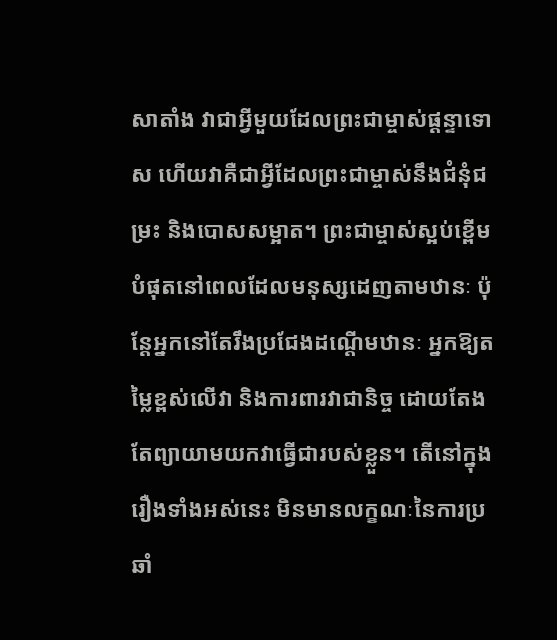សាតាំង វាជាអ្វីមួយដែលព្រះជាម្ចាស់ផ្ដន្ទាទោស ហើយវាគឺជាអ្វីដែលព្រះជាម្ចាស់នឹងជំនុំជម្រះ និងបោសសម្អាត។ ព្រះជាម្ចាស់ស្អប់ខ្ពើមបំផុតនៅពេលដែលមនុស្សដេញតាមឋានៈ ប៉ុន្តែអ្នកនៅតែរឹងប្រជែងដណ្ដើមឋានៈ អ្នកឱ្យតម្លៃខ្ពស់លើវា និងការពារវាជានិច្ច ដោយតែងតែព្យាយាមយកវាធ្វើជារបស់ខ្លួន។ តើនៅក្នុងរឿងទាំងអស់នេះ មិនមានលក្ខណៈនៃការប្រឆាំ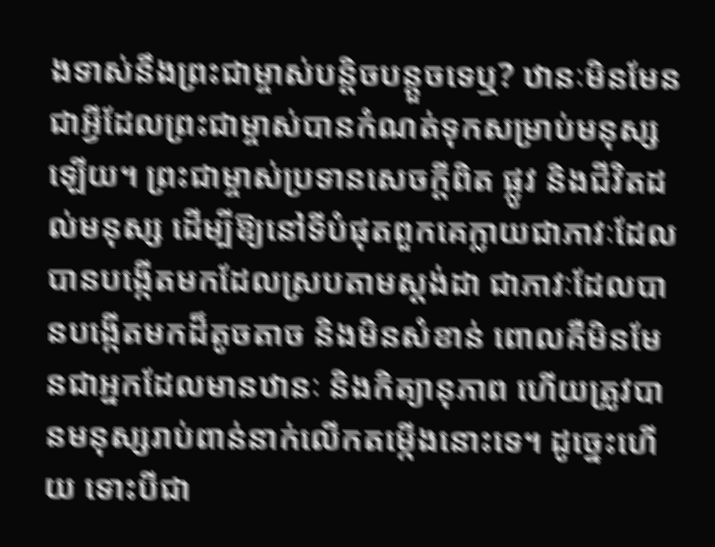ងទាស់នឹងព្រះជាម្ចាស់បន្តិចបន្តួចទេឬ? ឋានៈមិនមែនជាអ្វីដែលព្រះជាម្ចាស់បានកំណត់ទុកសម្រាប់មនុស្សឡើយ។ ព្រះជាម្ចាស់ប្រទានសេចក្ដីពិត ផ្លូវ និងជីវិតដល់មនុស្ស ដើម្បីឱ្យនៅទីបំផុតពួកគេក្លាយជាភាវៈដែលបានបង្កើតមកដែលស្របតាមស្ដង់ដា ជាភាវៈដែលបានបង្កើតមកដ៏តូចតាច និងមិនសំខាន់ ពោលគឺមិនមែនជាអ្នកដែលមានឋានៈ និងកិត្យានុភាព ហើយត្រូវបានមនុស្សរាប់ពាន់នាក់លើកតម្កើងនោះទេ។ ដូច្នេះហើយ ទោះបីជា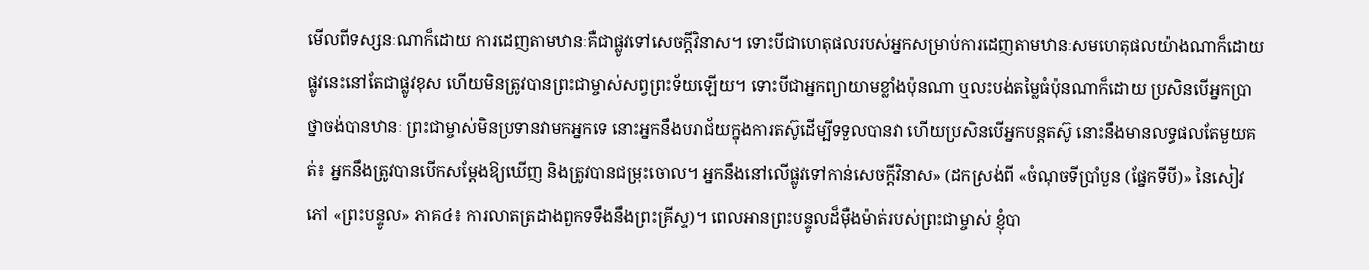មើលពីទស្សនៈណាក៏ដោយ ការដេញតាមឋានៈគឺជាផ្លូវទៅសេចក្ដីវិនាស។ ទោះបីជាហេតុផលរបស់អ្នកសម្រាប់ការដេញតាមឋានៈសមហេតុផលយ៉ាងណាក៏ដោយ ផ្លូវនេះនៅតែជាផ្លូវខុស ហើយមិនត្រូវបានព្រះជាម្ចាស់សព្វព្រះទ័យឡើយ។ ទោះបីជាអ្នកព្យាយាមខ្លាំងប៉ុនណា ឬលះបង់តម្លៃធំប៉ុនណាក៏ដោយ ប្រសិនបើអ្នកប្រាថ្នាចង់បានឋានៈ ព្រះជាម្ចាស់មិនប្រទានវាមកអ្នកទេ នោះអ្នកនឹងបរាជ័យក្នុងការតស៊ូដើម្បីទទួលបានវា ហើយប្រសិនបើអ្នកបន្តតស៊ូ នោះនឹងមានលទ្ធផលតែមួយគត់៖ អ្នកនឹងត្រូវបានបើកសម្ដែងឱ្យឃើញ និងត្រូវបានជម្រុះចោល។ អ្នកនឹងនៅលើផ្លូវទៅកាន់សេចក្ដីវិនាស» (ដកស្រង់ពី «ចំណុចទីប្រាំបួន (ផ្នែកទីបី)» នៃសៀវភៅ «ព្រះបន្ទូល» ភាគ៤៖ ការលាតត្រដាងពួកទទឹងនឹងព្រះគ្រីស្ទ)។ ពេលអានព្រះបន្ទូលដ៏ម៉ឺងម៉ាត់របស់ព្រះជាម្ចាស់ ខ្ញុំបា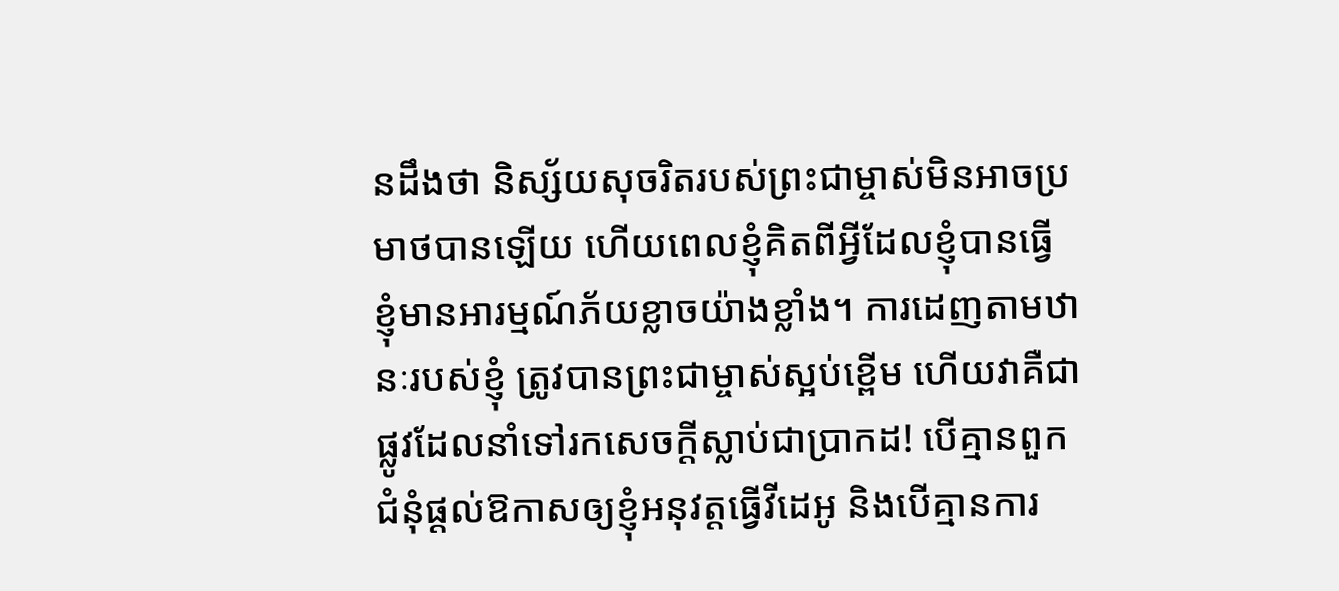នដឹងថា និស្ស័យសុចរិតរបស់ព្រះជាម្ចាស់មិនអាចប្រមាថបានឡើយ ហើយពេលខ្ញុំគិតពីអ្វីដែលខ្ញុំបានធ្វើ ខ្ញុំមានអារម្មណ៍ភ័យខ្លាចយ៉ាងខ្លាំង។ ការដេញតាមឋានៈរបស់ខ្ញុំ ត្រូវបានព្រះជាម្ចាស់ស្អប់ខ្ពើម ហើយវាគឺជាផ្លូវដែលនាំទៅរកសេចក្ដីស្លាប់ជាប្រាកដ! បើគ្មានពួកជំនុំផ្ដល់ឱកាសឲ្យខ្ញុំអនុវត្តធ្វើវីដេអូ និងបើគ្មានការ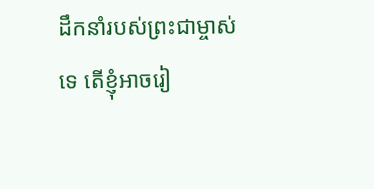ដឹកនាំរបស់ព្រះជាម្ចាស់ទេ តើខ្ញុំអាចរៀ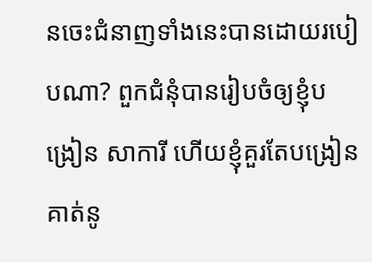នចេះជំនាញទាំងនេះបានដោយរបៀបណា? ពួកជំនុំបានរៀបចំឲ្យខ្ញុំបង្រៀន សាការី ហើយខ្ញុំគួរតែបង្រៀនគាត់នូ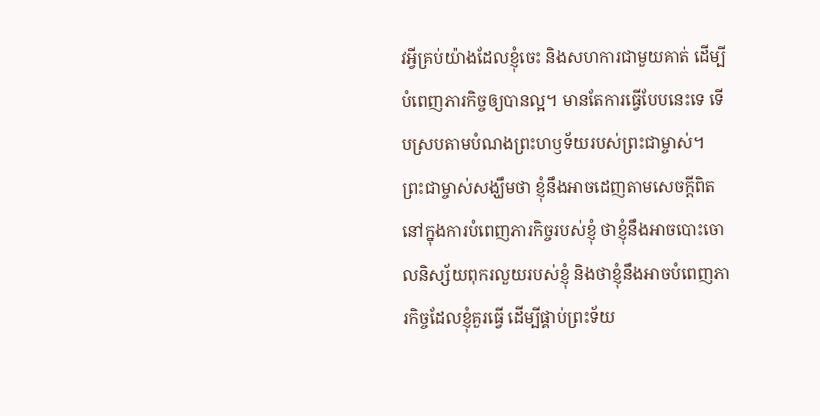វអ្វីគ្រប់យ៉ាងដែលខ្ញុំចេះ និងសហការជាមួយគាត់ ដើម្បីបំពេញភារកិច្ចឲ្យបានល្អ។ មានតែការធ្វើបែបនេះទេ ទើបស្របតាមបំណងព្រះហឫទ័យរបស់ព្រះជាម្ចាស់។ ព្រះជាម្ចាស់សង្ឃឹមថា ខ្ញុំនឹងអាចដេញតាមសេចក្ដីពិត នៅក្នុងការបំពេញភារកិច្ចរបស់ខ្ញុំ ថាខ្ញុំនឹងអាចបោះចោលនិស្ស័យពុករលួយរបស់ខ្ញុំ និងថាខ្ញុំនឹងអាចបំពេញភារកិច្ចដែលខ្ញុំគួរធ្វើ ដើម្បីផ្គាប់ព្រះទ័យ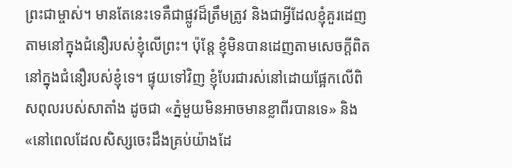ព្រះជាម្ចាស់។ មានតែនេះទេគឺជាផ្លូវដ៏ត្រឹមត្រូវ និងជាអ្វីដែលខ្ញុំគួរដេញតាមនៅក្នុងជំនឿរបស់ខ្ញុំលើព្រះ។ ប៉ុន្តែ ខ្ញុំមិនបានដេញតាមសេចក្ដីពិតនៅក្នុងជំនឿរបស់ខ្ញុំទេ។ ផ្ទុយទៅវិញ ខ្ញុំបែរជារស់នៅដោយផ្អែកលើពិសពុលរបស់សាតាំង ដូចជា «ភ្នំមួយមិនអាចមានខ្លាពីរបានទេ» និង «នៅពេលដែលសិស្សចេះដឹងគ្រប់យ៉ាងដែ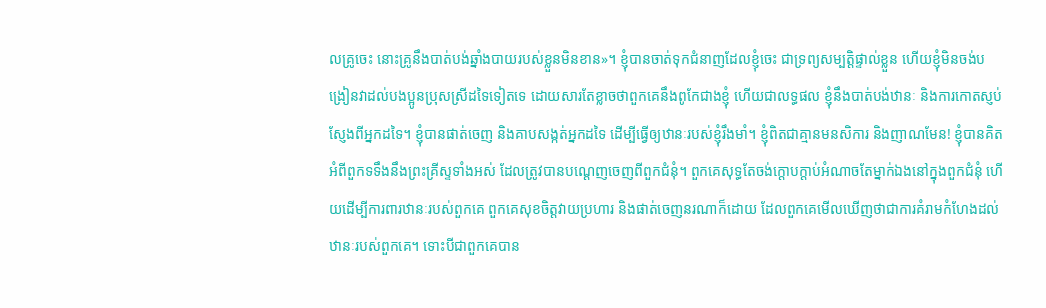លគ្រូចេះ នោះគ្រូនឹងបាត់បង់ឆ្នាំងបាយរបស់ខ្លួនមិនខាន»។ ខ្ញុំបានចាត់ទុកជំនាញដែលខ្ញុំចេះ ជាទ្រព្យសម្បត្តិផ្ទាល់ខ្លួន ហើយខ្ញុំមិនចង់បង្រៀនវាដល់បងប្អូនប្រុសស្រីដទៃទៀតទេ ដោយសារតែខ្លាចថាពួកគេនឹងពូកែជាងខ្ញុំ ហើយជាលទ្ធផល ខ្ញុំនឹងបាត់បង់ឋានៈ និងការកោតស្ញប់ស្ញែងពីអ្នកដទៃ។ ខ្ញុំបានផាត់ចេញ និងគាបសង្កត់អ្នកដទៃ ដើម្បីធ្វើឲ្យឋានៈរបស់ខ្ញុំរឹងមាំ។ ខ្ញុំពិតជាគ្មានមនសិការ និងញាណមែន! ខ្ញុំបានគិតអំពីពួកទទឹងនឹងព្រះគ្រីស្ទទាំងអស់ ដែលត្រូវបានបណ្ដេញចេញពីពួកជំនុំ។ ពួកគេសុទ្ធតែចង់ក្តោបក្តាប់អំណាចតែម្នាក់ឯងនៅក្នុងពួកជំនុំ ហើយដើម្បីការពារឋានៈរបស់ពួកគេ ពួកគេសុខចិត្តវាយប្រហារ និងផាត់ចេញនរណាក៏ដោយ ដែលពួកគេមើលឃើញថាជាការគំរាមកំហែងដល់ឋានៈរបស់ពួកគេ។ ទោះបីជាពួកគេបាន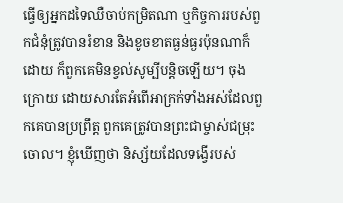ធ្វើឲ្យអ្នកដទៃឈឺចាប់កម្រិតណា ឬកិច្ចការរបស់ពួកជំនុំត្រូវបានរំខាន និងខូចខាតធ្ងន់ធ្ងរប៉ុនណាក៏ដោយ ក៏ពួកគេមិនខ្វល់សូម្បីបន្តិចឡើយ។ ចុងក្រោយ ដោយសារតែអំពើអាក្រក់ទាំងអស់ដែលពួកគេបានប្រព្រឹត្ត ពួកគេត្រូវបានព្រះជាម្ចាស់ជម្រុះចោល។ ខ្ញុំឃើញថា និស្ស័យដែលទង្វើរបស់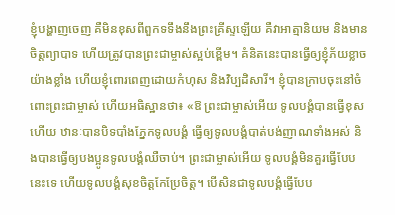ខ្ញុំបង្ហាញចេញ គឺមិនខុសពីពួកទទឹងនឹងព្រះគ្រីស្ទឡើយ គឺវាអាត្មានិយម និងមានចិត្តព្យាបាទ ហើយត្រូវបានព្រះជាម្ចាស់ស្អប់ខ្ពើម។ គំនិតនេះបានធ្វើឲ្យខ្ញុំភ័យខ្លាចយ៉ាងខ្លាំង ហើយខ្ញុំពោរពេញដោយកំហុស និងវិប្បដិសារី។ ខ្ញុំបានក្រាបចុះនៅចំពោះព្រះជាម្ចាស់ ហើយអធិស្ឋានថា៖ «ឱ ព្រះជាម្ចាស់អើយ ទូលបង្គំបានធ្វើខុសហើយ ឋានៈបានបិទបាំងភ្នែកទូលបង្គំ ធ្វើឲ្យទូលបង្គំបាត់បង់ញាណទាំងអស់ និងបានធ្វើឲ្យបងប្អូនទូលបង្គំឈឺចាប់។ ព្រះជាម្ចាស់អើយ ទូលបង្គំមិនគួរធ្វើបែបនេះទេ ហើយទូលបង្គំសុខចិត្តកែប្រែចិត្ត។ បើសិនជាទូលបង្គំធ្វើបែប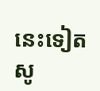នេះទៀត សូ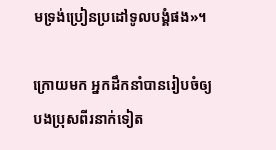មទ្រង់ប្រៀនប្រដៅទូលបង្គំផង»។

ក្រោយមក អ្នកដឹកនាំបានរៀបចំឲ្យបងប្រុសពីរនាក់ទៀត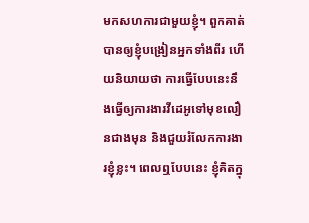មកសហការជាមួយខ្ញុំ។ ពួកគាត់បានឲ្យខ្ញុំបង្រៀនអ្នកទាំងពីរ ហើយនិយាយថា ការធ្វើបែបនេះនឹងធ្វើឲ្យការងារវីដេអូទៅមុខលឿនជាងមុន និងជួយរំលែកការងារខ្ញុំខ្លះ។ ពេលឮបែបនេះ ខ្ញុំគិតក្នុ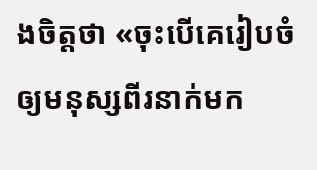ងចិត្តថា «ចុះបើគេរៀបចំឲ្យមនុស្សពីរនាក់មក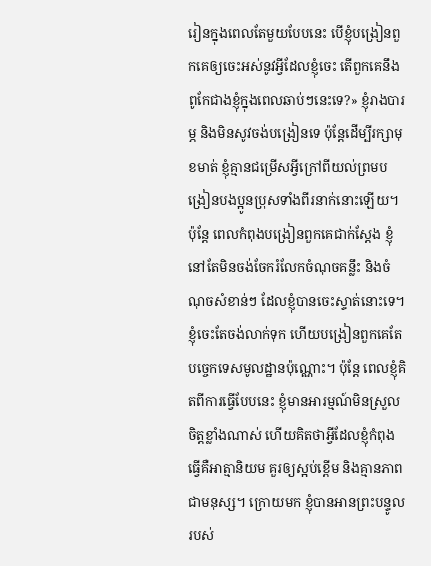រៀនក្នុងពេលតែមួយបែបនេះ បើខ្ញុំបង្រៀនពួកគេឲ្យចេះអស់នូវអ្វីដែលខ្ញុំចេះ តើពួកគេនឹងពូកែជាងខ្ញុំក្នុងពេលឆាប់ៗនេះទេ?» ខ្ញុំរាងបារម្ភ និងមិនសូវចង់បង្រៀនទេ ប៉ុន្តែដើម្បីរក្សាមុខមាត់ ខ្ញុំគ្មានជម្រើសអ្វីក្រៅពីយល់ព្រមបង្រៀនបងប្អូនប្រុសទាំងពីរនាក់នោះឡើយ។ ប៉ុន្តែ ពេលកំពុងបង្រៀនពួកគេជាក់ស្ដែង ខ្ញុំនៅតែមិនចង់ចែករំលែកចំណុចគន្លឹះ និងចំណុចសំខាន់ៗ ដែលខ្ញុំបានចេះស្ទាត់នោះទេ។ ខ្ញុំចេះតែចង់លាក់ទុក ហើយបង្រៀនពួកគេតែបច្ចេកទេសមូលដ្ឋានប៉ុណ្ណោះ។ ប៉ុន្តែ ពេលខ្ញុំគិតពីការធ្វើបែបនេះ ខ្ញុំមានអារម្មណ៍មិនស្រួលចិត្តខ្លាំងណាស់ ហើយគិតថាអ្វីដែលខ្ញុំកំពុងធ្វើគឺអាត្មានិយម គួរឲ្យស្អប់ខ្ពើម និងគ្មានភាពជាមនុស្ស។ ក្រោយមក ខ្ញុំបានអានព្រះបន្ទូលរបស់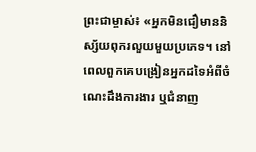ព្រះជាម្ចាស់៖ «អ្នកមិនជឿមាននិស្ស័យពុករលួយមួយប្រភេទ។ នៅពេលពួកគេបង្រៀនអ្នកដទៃអំពីចំណេះដឹងការងារ ឬជំនាញ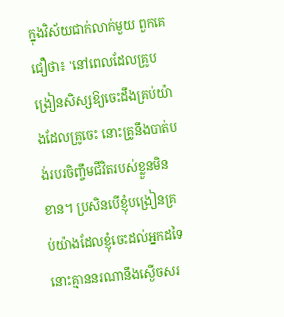ក្នុងវិស័យជាក់លាក់មួយ ពួកគេជឿថា៖ 'នៅពេលដែលគ្រូបង្រៀនសិស្សឱ្យចេះដឹងគ្រប់យ៉ាងដែលគ្រូចេះ នោះគ្រូនឹងបាត់បង់របរចិញ្ចឹមជីវិតរបស់ខ្លួនមិនខាន។ ប្រសិនបើខ្ញុំបង្រៀនគ្រប់យ៉ាងដែលខ្ញុំចេះដល់អ្នកដទៃ នោះគ្មាននរណានឹងស្ងើចសរ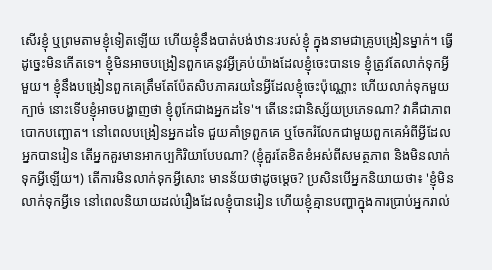សើរខ្ញុំ ឬព្រមតាមខ្ញុំទៀតឡើយ ហើយខ្ញុំនឹងបាត់បង់ឋានៈរបស់ខ្ញុំ ក្នុងនាមជាគ្រូបង្រៀនម្នាក់។ ធ្វើដូច្នេះមិនកើតទេ។ ខ្ញុំមិនអាចបង្រៀនពួកគេនូវអ្វីគ្រប់យ៉ាងដែលខ្ញុំចេះបានទេ ខ្ញុំត្រូវតែលាក់ទុកអ្វីមួយ។ ខ្ញុំនឹងបង្រៀនពួកគេត្រឹមតែប៉ែតសិបភាគរយនៃអ្វីដែលខ្ញុំចេះប៉ុណ្ណោះ ហើយលាក់ទុកមួយក្បាច់ នោះទើបខ្ញុំអាចបង្ហាញថា ខ្ញុំពូកែជាងអ្នកដទៃ'។ តើនេះជានិស្ស័យប្រភេទណា? វាគឺជាភាពបោកបញ្ឆោត។ នៅពេលបង្រៀនអ្នកដទៃ ជួយគាំទ្រពួកគេ ឬចែករំលែកជាមួយពួកគេអំពីអ្វីដែលអ្នកបានរៀន តើអ្នកគួរមានអាកប្បកិរិយាបែបណា? (ខ្ញុំគួរតែខិតខំអស់ពីសមត្ថភាព និងមិនលាក់ទុកអ្វីឡើយ។) តើការមិនលាក់ទុកអ្វីសោះ មានន័យថាដូចម្ដេច? ប្រសិនបើអ្នកនិយាយថា៖ 'ខ្ញុំមិនលាក់ទុកអ្វីទេ នៅពេលនិយាយដល់រឿងដែលខ្ញុំបានរៀន ហើយខ្ញុំគ្មានបញ្ហាក្នុងការប្រាប់អ្នករាល់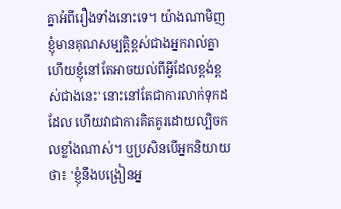គ្នាអំពីរឿងទាំងនោះទេ។ យ៉ាងណាមិញ ខ្ញុំមានគុណសម្បត្តិខ្ពស់ជាងអ្នករាល់គ្នា ហើយខ្ញុំនៅតែអាចយល់ពីអ្វីដែលខ្ពង់ខ្ពស់ជាងនេះ' នោះនៅតែជាការលាក់ទុកដដែល ហើយវាជាការគិតគូរដោយល្បិចកលខ្លាំងណាស់។ ឬប្រសិនបើអ្នកនិយាយថា៖ 'ខ្ញុំនឹងបង្រៀនអ្ន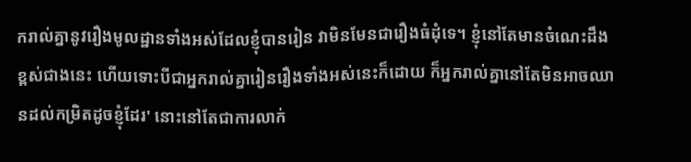ករាល់គ្នានូវរឿងមូលដ្ឋានទាំងអស់ដែលខ្ញុំបានរៀន វាមិនមែនជារឿងធំដុំទេ។ ខ្ញុំនៅតែមានចំណេះដឹងខ្ពស់ជាងនេះ ហើយទោះបីជាអ្នករាល់គ្នារៀនរឿងទាំងអស់នេះក៏ដោយ ក៏អ្នករាល់គ្នានៅតែមិនអាចឈានដល់កម្រិតដូចខ្ញុំដែរ' នោះនៅតែជាការលាក់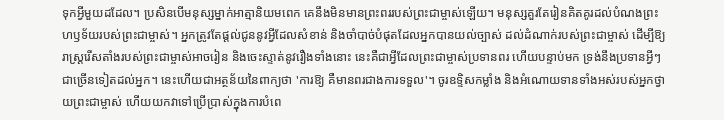ទុកអ្វីមួយដដែល។ ប្រសិនបើមនុស្សម្នាក់អាត្មានិយមពេក គេនឹងមិនមានព្រះពររបស់ព្រះជាម្ចាស់ឡើយ។ មនុស្សគួរតែរៀនគិតគូរដល់បំណងព្រះហឫទ័យរបស់ព្រះជាម្ចាស់។ អ្នកត្រូវតែផ្ដល់ជូននូវអ្វីដែលសំខាន់ និងចាំបាច់បំផុតដែលអ្នកបានយល់ច្បាស់ ដល់ដំណាក់របស់ព្រះជាម្ចាស់ ដើម្បីឱ្យរាស្ដ្ររើសតាំងរបស់ព្រះជាម្ចាស់អាចរៀន និងចេះស្ទាត់នូវរឿងទាំងនោះ នេះគឺជាអ្វីដែលព្រះជាម្ចាស់ប្រទានពរ ហើយបន្ទាប់មក ទ្រង់នឹងប្រទានអ្វីៗជាច្រើនទៀតដល់អ្នក។ នេះហើយជាអត្ថន័យនៃពាក្យថា 'ការឱ្យ គឺមានពរជាងការទទួល'។ ចូរឧទ្ទិសកម្លាំង និងអំណោយទានទាំងអស់របស់អ្នកថ្វាយព្រះជាម្ចាស់ ហើយយកវាទៅប្រើប្រាស់ក្នុងការបំពេ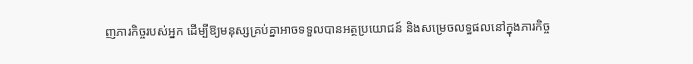ញភារកិច្ចរបស់អ្នក ដើម្បីឱ្យមនុស្សគ្រប់គ្នាអាចទទួលបានអត្ថប្រយោជន៍ និងសម្រេចលទ្ធផលនៅក្នុងភារកិច្ច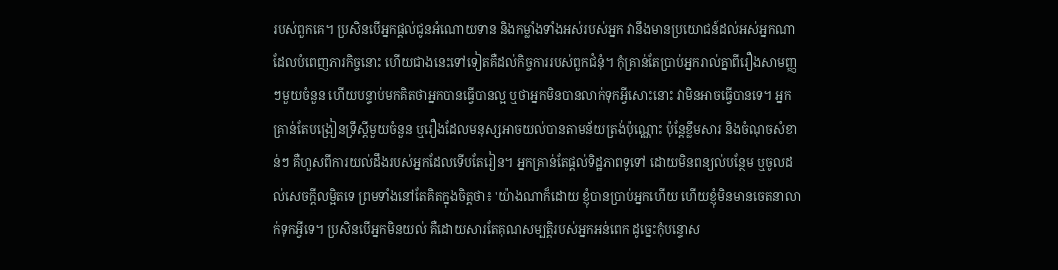របស់ពួកគេ។ ប្រសិនបើអ្នកផ្ដល់ជូនអំណោយទាន និងកម្លាំងទាំងអស់របស់អ្នក វានឹងមានប្រយោជន៍ដល់អស់អ្នកណាដែលបំពេញភារកិច្ចនោះ ហើយជាងនេះទៅទៀតគឺដល់កិច្ចការរបស់ពួកជំនុំ។ កុំគ្រាន់តែប្រាប់អ្នករាល់គ្នាពីរឿងសាមញ្ញៗមួយចំនួន ហើយបន្ទាប់មកគិតថាអ្នកបានធ្វើបានល្អ ឬថាអ្នកមិនបានលាក់ទុកអ្វីសោះនោះ វាមិនអាចធ្វើបានទេ។ អ្នកគ្រាន់តែបង្រៀនទ្រឹស្ដីមួយចំនួន ឬរឿងដែលមនុស្សអាចយល់បានតាមន័យត្រង់ប៉ុណ្ណោះ ប៉ុន្តែខ្លឹមសារ និងចំណុចសំខាន់ៗ គឺហួសពីការយល់ដឹងរបស់អ្នកដែលទើបតែរៀន។ អ្នកគ្រាន់តែផ្ដល់ទិដ្ឋភាពទូទៅ ដោយមិនពន្យល់បន្ថែម ឬចូលដល់សេចក្ដីលម្អិតទេ ព្រមទាំងនៅតែគិតក្នុងចិត្តថា៖ 'យ៉ាងណាក៏ដោយ ខ្ញុំបានប្រាប់អ្នកហើយ ហើយខ្ញុំមិនមានចេតនាលាក់ទុកអ្វីទេ។ ប្រសិនបើអ្នកមិនយល់ គឺដោយសារតែគុណសម្បត្តិរបស់អ្នកអន់ពេក ដូច្នេះកុំបន្ទោស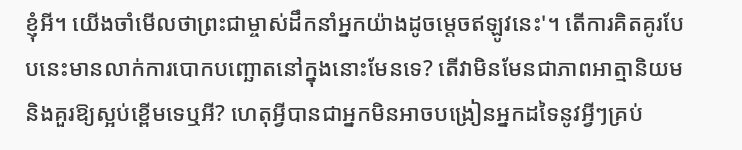ខ្ញុំអី។ យើងចាំមើលថាព្រះជាម្ចាស់ដឹកនាំអ្នកយ៉ាងដូចម្ដេចឥឡូវនេះ'។ តើការគិតគូរបែបនេះមានលាក់ការបោកបញ្ឆោតនៅក្នុងនោះមែនទេ? តើវាមិនមែនជាភាពអាត្មានិយម និងគួរឱ្យស្អប់ខ្ពើមទេឬអី? ហេតុអ្វីបានជាអ្នកមិនអាចបង្រៀនអ្នកដទៃនូវអ្វីៗគ្រប់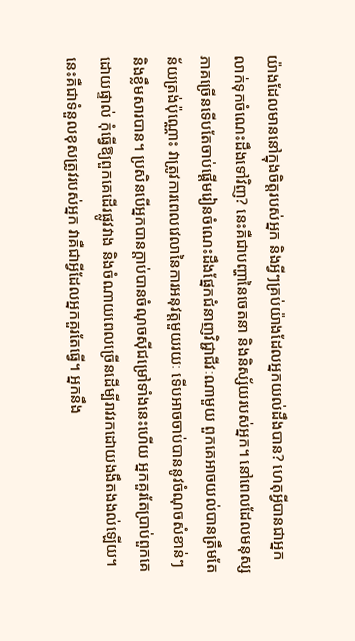យ៉ាងដែលមាននៅក្នុងចិត្តរបស់អ្នក និងអ្វីៗគ្រប់យ៉ាងដែលអ្នកយល់ដឹងបាន? ហេតុអ្វីបានជាអ្នកលាក់ទុកចំណេះដឹងទៅវិញ? នេះគឺជាបញ្ហានៃចេតនា និងនិស្ស័យរបស់អ្នក។ នៅពេលដែលមនុស្សភាគច្រើនទើបតែចាប់ផ្ដើមរៀនចំណេះដឹងផ្នែកជំនាញវិជ្ជាជីវៈណាមួយ ពួកគេអាចយល់បានត្រឹមតែន័យត្រង់ប៉ុណ្ណោះ វាត្រូវការពេលវេលានៃការអនុវត្តមួយរយៈ ទើបអាចចាប់បាននូវចំណុចសំខាន់ៗ និងខ្លឹមសារបាន។ ប្រសិនបើអ្នកបានក្តាប់បានចំណុចស៊ីជម្រៅទាំងនេះហើយ អ្នកគួរតែប្រាប់ពួកគេដោយផ្ទាល់ កុំធ្វើឱ្យពួកគេដើរផ្លូវវាង និងចំណាយពេលច្រើនដើម្បីរាវរកដោយងងឹតងងល់ឡើយ។ នេះគឺជាទំនួលខុសត្រូវរបស់អ្នក វាគឺជាអ្វីដែលអ្នកគួរតែធ្វើ។ អ្នកនឹង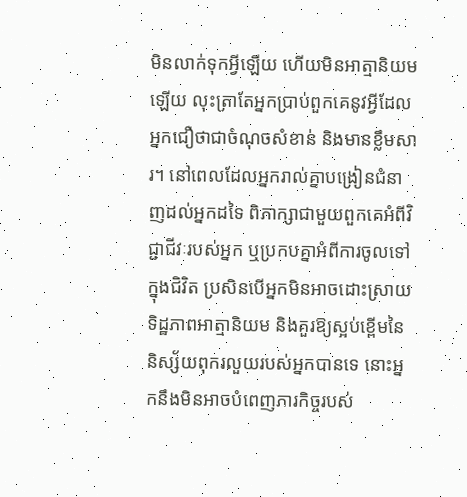មិនលាក់ទុកអ្វីឡើយ ហើយមិនអាត្មានិយមឡើយ លុះត្រាតែអ្នកប្រាប់ពួកគេនូវអ្វីដែលអ្នកជឿថាជាចំណុចសំខាន់ និងមានខ្លឹមសារ។ នៅពេលដែលអ្នករាល់គ្នាបង្រៀនជំនាញដល់អ្នកដទៃ ពិភាក្សាជាមួយពួកគេអំពីវិជ្ជាជីវៈរបស់អ្នក ឬប្រកបគ្នាអំពីការចូលទៅក្នុងជិវិត ប្រសិនបើអ្នកមិនអាចដោះស្រាយទិដ្ឋភាពអាត្មានិយម និងគួរឱ្យស្អប់ខ្ពើមនៃនិស្ស័យពុករលួយរបស់អ្នកបានទេ នោះអ្នកនឹងមិនអាចបំពេញភារកិច្ចរបស់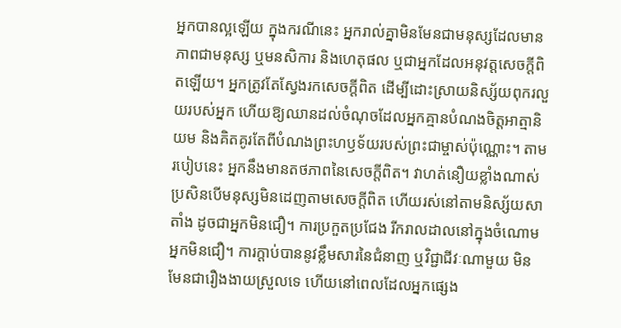អ្នកបានល្អឡើយ ក្នុងករណីនេះ អ្នករាល់គ្នាមិនមែនជាមនុស្សដែលមានភាពជាមនុស្ស ឬមនសិការ និងហេតុផល ឬជាអ្នកដែលអនុវត្តសេចក្ដីពិតឡើយ។ អ្នកត្រូវតែស្វែងរកសេចក្ដីពិត ដើម្បីដោះស្រាយនិស្ស័យពុករលួយរបស់អ្នក ហើយឱ្យឈានដល់ចំណុចដែលអ្នកគ្មានបំណងចិត្តអាត្មានិយម និងគិតគូរតែពីបំណងព្រះហឫទ័យរបស់ព្រះជាម្ចាស់ប៉ុណ្ណោះ។ តាមរបៀបនេះ អ្នកនឹងមានតថភាពនៃសេចក្ដីពិត។ វាហត់នឿយខ្លាំងណាស់ ប្រសិនបើមនុស្សមិនដេញតាមសេចក្ដីពិត ហើយរស់នៅតាមនិស្ស័យសាតាំង ដូចជាអ្នកមិនជឿ។ ការប្រកួតប្រជែង រីករាលដាលនៅក្នុងចំណោមអ្នកមិនជឿ។ ការក្តាប់បាននូវខ្លឹមសារនៃជំនាញ ឬវិជ្ជាជីវៈណាមួយ មិនមែនជារឿងងាយស្រួលទេ ហើយនៅពេលដែលអ្នកផ្សេង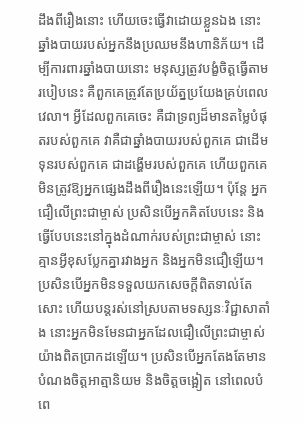ដឹងពីរឿងនោះ ហើយចេះធ្វើវាដោយខ្លួនឯង នោះឆ្នាំងបាយរបស់អ្នកនឹងប្រឈមនឹងហានិភ័យ។ ដើម្បីការពារឆ្នាំងបាយនោះ មនុស្សត្រូវបង្ខំចិត្តធ្វើតាមរបៀបនេះ គឺពួកគេត្រូវតែប្រយ័ត្នប្រយែងគ្រប់ពេលវេលា។ អ្វីដែលពួកគេចេះ គឺជាទ្រព្យដ៏មានតម្លៃបំផុតរបស់ពួកគេ វាគឺជាឆ្នាំងបាយរបស់ពួកគេ ជាដើមទុនរបស់ពួកគេ ជាដង្ហើមរបស់ពួកគេ ហើយពួកគេមិនត្រូវឱ្យអ្នកផ្សេងដឹងពីរឿងនេះឡើយ។ ប៉ុន្តែ អ្នកជឿលើព្រះជាម្ចាស់ ប្រសិនបើអ្នកគិតបែបនេះ និងធ្វើបែបនេះនៅក្នុងដំណាក់របស់ព្រះជាម្ចាស់ នោះគ្មានអ្វីខុសប្លែកគ្នារវាងអ្នក និងអ្នកមិនជឿឡើយ។ ប្រសិនបើអ្នកមិនទទួលយកសេចក្ដីពិតទាល់តែសោះ ហើយបន្តរស់នៅស្របតាមទស្សនៈវិជ្ជាសាតាំង នោះអ្នកមិនមែនជាអ្នកដែលជឿលើព្រះជាម្ចាស់យ៉ាងពិតប្រាកដឡើយ។ ប្រសិនបើអ្នកតែងតែមានបំណងចិត្តអាត្មានិយម និងចិត្តចង្អៀត នៅពេលបំពេ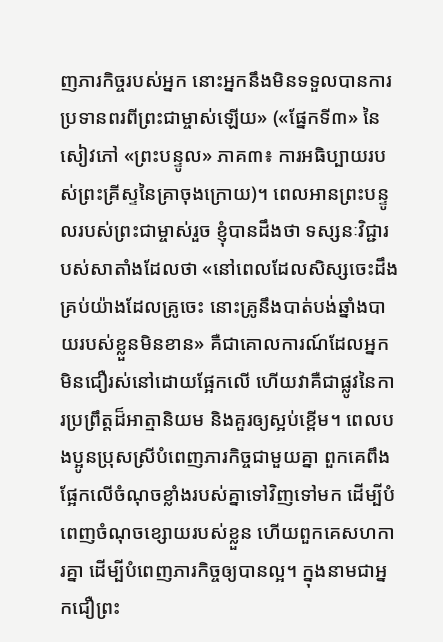ញភារកិច្ចរបស់អ្នក នោះអ្នកនឹងមិនទទួលបានការប្រទានពរពីព្រះជាម្ចាស់ឡើយ» («ផ្នែកទី៣» នៃសៀវភៅ «ព្រះបន្ទូល» ភាគ៣៖ ការអធិប្បាយរបស់ព្រះគ្រីស្ទនៃគ្រាចុងក្រោយ)។ ពេលអានព្រះបន្ទូលរបស់ព្រះជាម្ចាស់រួច ខ្ញុំបានដឹងថា ទស្សនៈវិជ្ជារបស់សាតាំងដែលថា «នៅពេលដែលសិស្សចេះដឹងគ្រប់យ៉ាងដែលគ្រូចេះ នោះគ្រូនឹងបាត់បង់ឆ្នាំងបាយរបស់ខ្លួនមិនខាន» គឺជាគោលការណ៍ដែលអ្នកមិនជឿរស់នៅដោយផ្អែកលើ ហើយវាគឺជាផ្លូវនៃការប្រព្រឹត្តដ៏អាត្មានិយម និងគួរឲ្យស្អប់ខ្ពើម។ ពេលបងប្អូនប្រុសស្រីបំពេញភារកិច្ចជាមួយគ្នា ពួកគេពឹងផ្អែកលើចំណុចខ្លាំងរបស់គ្នាទៅវិញទៅមក ដើម្បីបំពេញចំណុចខ្សោយរបស់ខ្លួន ហើយពួកគេសហការគ្នា ដើម្បីបំពេញភារកិច្ចឲ្យបានល្អ។ ក្នុងនាមជាអ្នកជឿព្រះ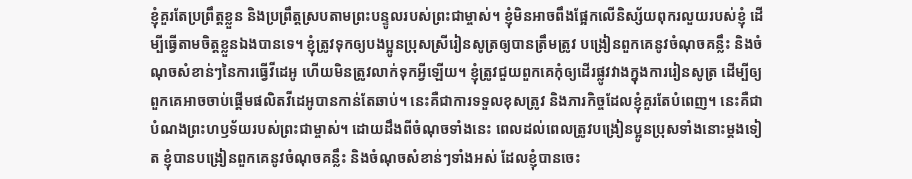ខ្ញុំគួរតែប្រព្រឹត្តខ្លួន និងប្រព្រឹត្តស្របតាមព្រះបន្ទូលរបស់ព្រះជាម្ចាស់។ ខ្ញុំមិនអាចពឹងផ្អែកលើនិស្ស័យពុករលួយរបស់ខ្ញុំ ដើម្បីធ្វើតាមចិត្តខ្លួនឯងបានទេ។ ខ្ញុំត្រូវទុកឲ្យបងប្អូនប្រុសស្រីរៀនសូត្រឲ្យបានត្រឹមត្រូវ បង្រៀនពួកគេនូវចំណុចគន្លឹះ និងចំណុចសំខាន់ៗនៃការធ្វើវីដេអូ ហើយមិនត្រូវលាក់ទុកអ្វីឡើយ។ ខ្ញុំត្រូវជួយពួកគេកុំឲ្យដើរផ្លូវវាងក្នុងការរៀនសូត្រ ដើម្បីឲ្យពួកគេអាចចាប់ផ្ដើមផលិតវីដេអូបានកាន់តែឆាប់។ នេះគឺជាការទទួលខុសត្រូវ និងភារកិច្ចដែលខ្ញុំគួរតែបំពេញ។ នេះគឺជាបំណងព្រះហឫទ័យរបស់ព្រះជាម្ចាស់។ ដោយដឹងពីចំណុចទាំងនេះ ពេលដល់ពេលត្រូវបង្រៀនប្អូនប្រុសទាំងនោះម្ដងទៀត ខ្ញុំបានបង្រៀនពួកគេនូវចំណុចគន្លឹះ និងចំណុចសំខាន់ៗទាំងអស់ ដែលខ្ញុំបានចេះ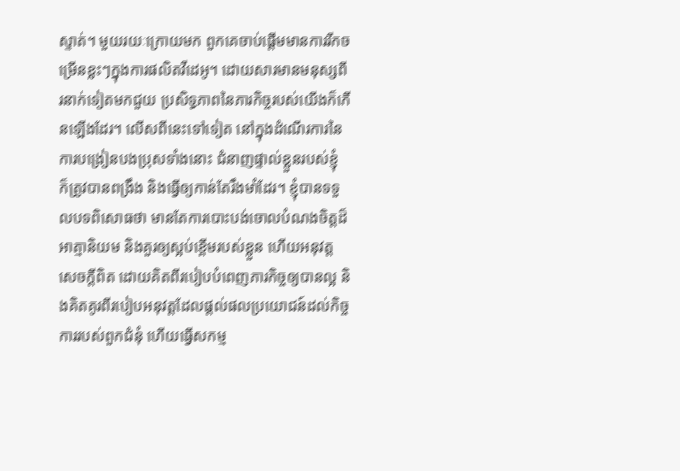ស្ទាត់។ មួយរយៈក្រោយមក ពួកគេចាប់ផ្ដើមមានការរីកចម្រើនខ្លះៗក្នុងការផលិតវីដេអូ។ ដោយសារមានមនុស្សពីរនាក់ទៀតមកជួយ ប្រសិទ្ធភាពនៃភារកិច្ចរបស់យើងក៏កើនឡើងដែរ។ លើសពីនេះទៅទៀត នៅក្នុងដំណើរការនៃការបង្រៀនបងប្រុសទាំងនោះ ជំនាញផ្ទាល់ខ្លួនរបស់ខ្ញុំ ក៏ត្រូវបានពង្រឹង និងធ្វើឲ្យកាន់តែរឹងមាំដែរ។ ខ្ញុំបានទទួលបទពិសោធថា មានតែការបោះបង់ចោលបំណងចិត្តដ៏អាត្មានិយម និងគួរឲ្យស្អប់ខ្ពើមរបស់ខ្លួន ហើយអនុវត្តសេចក្ដីពិត ដោយគិតពីរបៀបបំពេញភារកិច្ចឲ្យបានល្អ និងគិតគូរពីរបៀបអនុវត្តដែលផ្តល់ផលប្រយោជន៍ដល់កិច្ចការរបស់ពួកជំនុំ ហើយធ្វើសកម្ម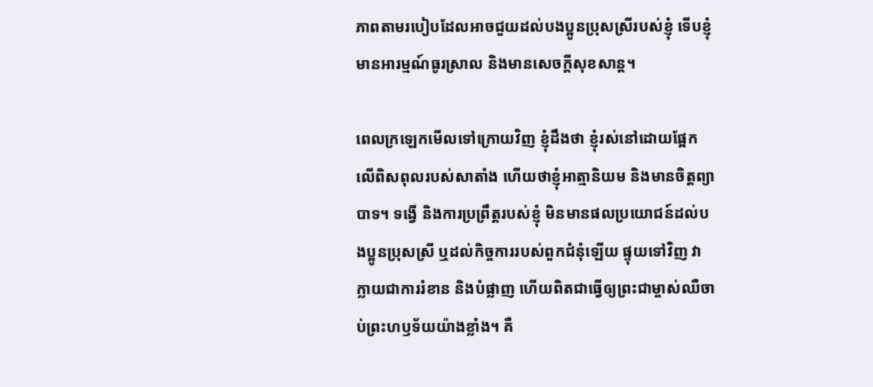ភាពតាមរបៀបដែលអាចជួយដល់បងប្អូនប្រុសស្រីរបស់ខ្ញុំ ទើបខ្ញុំមានអារម្មណ៍ធូរស្រាល និងមានសេចក្ដីសុខសាន្ត។

ពេលក្រឡេកមើលទៅក្រោយវិញ ខ្ញុំដឹងថា ខ្ញុំរស់នៅដោយផ្អែកលើពិសពុលរបស់សាតាំង ហើយថាខ្ញុំអាត្មានិយម និងមានចិត្តព្យាបាទ។ ទង្វើ និងការប្រព្រឹត្តរបស់ខ្ញុំ មិនមានផលប្រយោជន៍ដល់បងប្អូនប្រុសស្រី ឬដល់កិច្ចការរបស់ពួកជំនុំឡើយ ផ្ទុយទៅវិញ វាក្លាយជាការរំខាន និងបំផ្លាញ ហើយពិតជាធ្វើឲ្យព្រះជាម្ចាស់ឈឺចាប់ព្រះហឫទ័យយ៉ាងខ្លាំង។ គឺ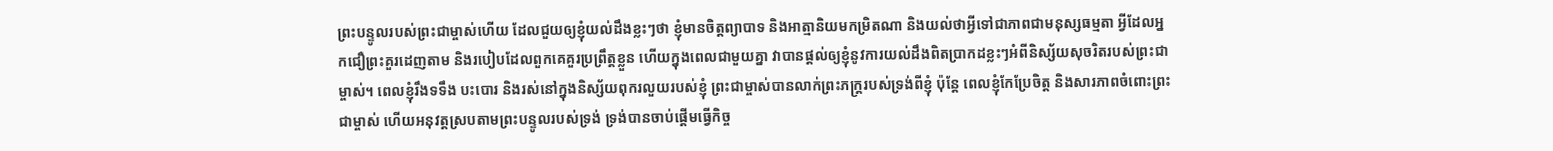ព្រះបន្ទូលរបស់ព្រះជាម្ចាស់ហើយ ដែលជួយឲ្យខ្ញុំយល់ដឹងខ្លះៗថា ខ្ញុំមានចិត្តព្យាបាទ និងអាត្មានិយមកម្រិតណា និងយល់ថាអ្វីទៅជាភាពជាមនុស្សធម្មតា អ្វីដែលអ្នកជឿព្រះគួរដេញតាម និងរបៀបដែលពួកគេគួរប្រព្រឹត្តខ្លួន ហើយក្នុងពេលជាមួយគ្នា វាបានផ្ដល់ឲ្យខ្ញុំនូវការយល់ដឹងពិតប្រាកដខ្លះៗអំពីនិស្ស័យសុចរិតរបស់ព្រះជាម្ចាស់។ ពេលខ្ញុំរឹងទទឹង បះបោរ និងរស់នៅក្នុងនិស្ស័យពុករលួយរបស់ខ្ញុំ ព្រះជាម្ចាស់បានលាក់ព្រះភក្ត្ររបស់ទ្រង់ពីខ្ញុំ ប៉ុន្តែ ពេលខ្ញុំកែប្រែចិត្ត និងសារភាពចំពោះព្រះជាម្ចាស់ ហើយអនុវត្តស្របតាមព្រះបន្ទូលរបស់ទ្រង់ ទ្រង់បានចាប់ផ្ដើមធ្វើកិច្ច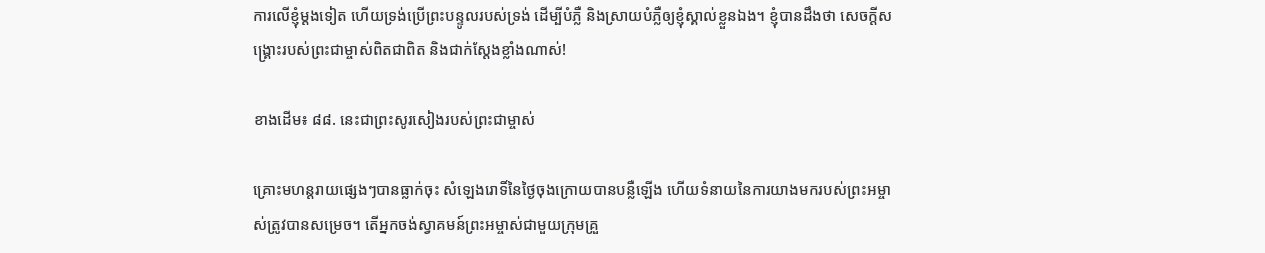ការលើខ្ញុំម្ដងទៀត ហើយទ្រង់ប្រើព្រះបន្ទូលរបស់ទ្រង់ ដើម្បីបំភ្លឺ និងស្រាយបំភ្លឺឲ្យខ្ញុំស្គាល់ខ្លួនឯង។ ខ្ញុំបានដឹងថា សេចក្ដីសង្គ្រោះរបស់ព្រះជាម្ចាស់ពិតជាពិត និងជាក់ស្ដែងខ្លាំងណាស់!

ខាងដើម៖ ៨៨. នេះជាព្រះសូរសៀងរបស់ព្រះជាម្ចាស់

គ្រោះមហន្តរាយផ្សេងៗបានធ្លាក់ចុះ សំឡេងរោទិ៍នៃថ្ងៃចុងក្រោយបានបន្លឺឡើង ហើយទំនាយនៃការយាងមករបស់ព្រះអម្ចាស់ត្រូវបានសម្រេច។ តើអ្នកចង់ស្វាគមន៍ព្រះអម្ចាស់ជាមួយក្រុមគ្រួ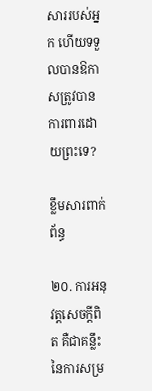សាររបស់អ្នក ហើយទទួលបានឱកាសត្រូវបានការពារដោយព្រះទេ?

ខ្លឹមសារពាក់ព័ន្ធ

២០. ការអនុវត្តសេចក្ដីពិត គឺជាគន្លឹះនៃការសម្រ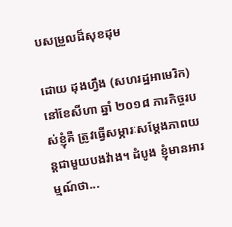បសម្រួលដ៏សុខដុម

ដោយ ដុងហ្វឹង (សហរដ្ឋអាមេរិក)នៅខែសីហា ឆ្នាំ ២០១៨ ភារកិច្ចរបស់ខ្ញុំគឺ ត្រូវធ្វើសម្ភារៈសម្ដែងភាពយន្តជាមួយបងវ៉ាង។ ដំបូង ខ្ញុំមានអារម្មណ៍ថា...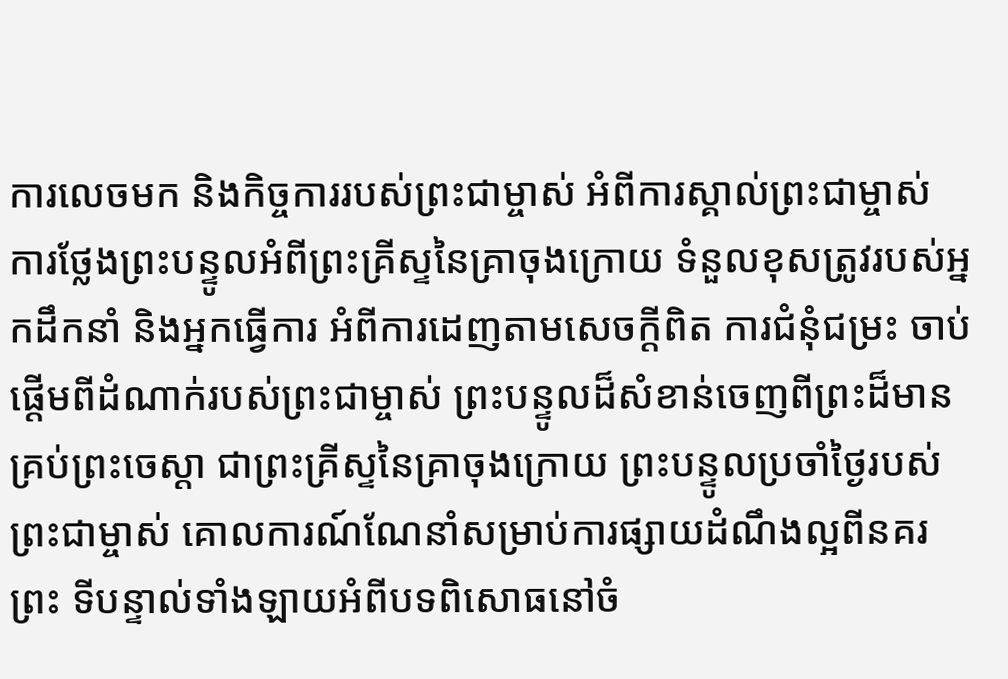ការលេចមក និងកិច្ចការរបស់ព្រះជាម្ចាស់ អំពីការស្គាល់ព្រះជាម្ចាស់ ការថ្លែងព្រះបន្ទូលអំពីព្រះគ្រីស្ទនៃគ្រាចុងក្រោយ ទំនួលខុសត្រូវរបស់អ្នកដឹកនាំ និងអ្នកធ្វើការ អំពីការដេញតាមសេចក្តីពិត ការជំនុំជម្រះ ចាប់ផ្ដើមពីដំណាក់របស់ព្រះជាម្ចាស់ ព្រះបន្ទូលដ៏សំខាន់ចេញពីព្រះដ៏មានគ្រប់ព្រះចេស្ដា ជាព្រះគ្រីស្ទនៃគ្រាចុងក្រោយ ព្រះបន្ទូលប្រចាំថ្ងៃរបស់ព្រះជាម្ចាស់ គោលការណ៍ណែនាំសម្រាប់ការផ្សាយដំណឹងល្អពីនគរព្រះ ទីបន្ទាល់ទាំងឡាយអំពីបទពិសោធនៅចំ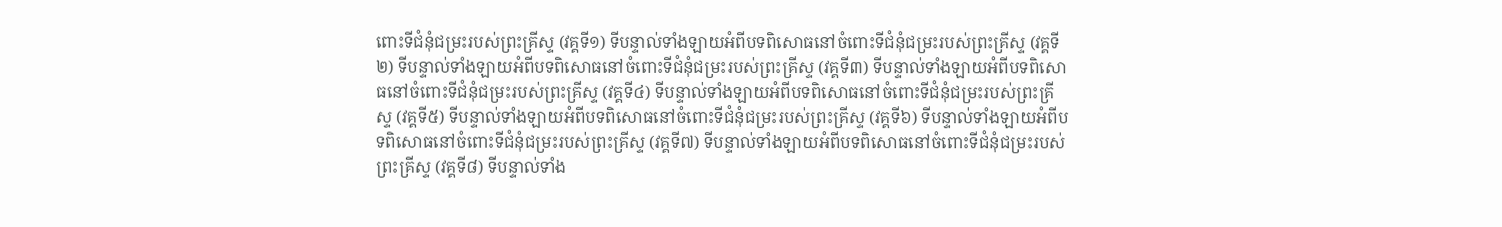ពោះទីជំនុំជម្រះរបស់ព្រះគ្រីស្ទ (វគ្គទី១) ទីបន្ទាល់ទាំងឡាយអំពីបទពិសោធនៅចំពោះទីជំនុំជម្រះរបស់ព្រះគ្រីស្ទ (វគ្គទី២) ទីបន្ទាល់ទាំងឡាយអំពីបទពិសោធនៅចំពោះទីជំនុំជម្រះរបស់ព្រះគ្រីស្ទ (វគ្គទី៣) ទីបន្ទាល់ទាំងឡាយអំពីបទពិសោធនៅចំពោះទីជំនុំជម្រះរបស់ព្រះគ្រីស្ទ (វគ្គទី៤) ទីបន្ទាល់ទាំងឡាយអំពីបទពិសោធនៅចំពោះទីជំនុំជម្រះរបស់ព្រះគ្រីស្ទ (វគ្គទី៥) ទីបន្ទាល់ទាំងឡាយអំពីបទពិសោធនៅចំពោះទីជំនុំជម្រះរបស់ព្រះគ្រីស្ទ (វគ្គទី៦) ទីបន្ទាល់ទាំងឡាយអំពីបទពិសោធនៅចំពោះទីជំនុំជម្រះរបស់ព្រះគ្រីស្ទ (វគ្គទី៧) ទីបន្ទាល់ទាំងឡាយអំពីបទពិសោធនៅចំពោះទីជំនុំជម្រះរបស់ព្រះគ្រីស្ទ (វគ្គទី៨) ទីបន្ទាល់ទាំង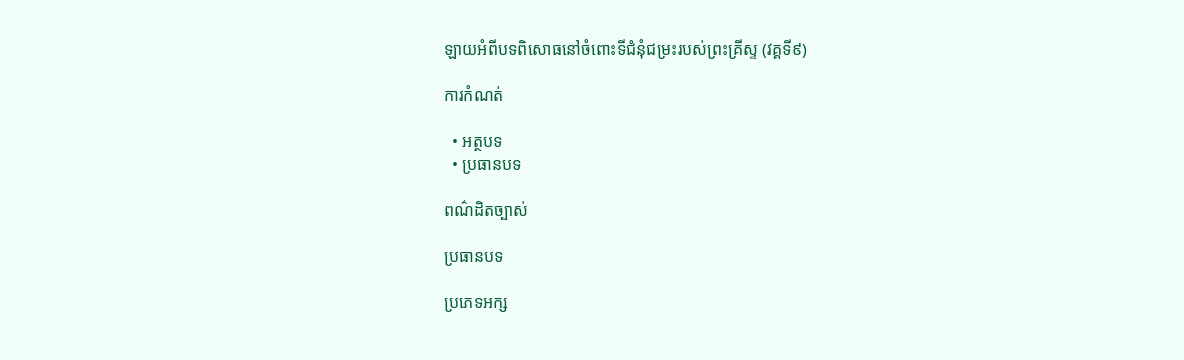ឡាយអំពីបទពិសោធនៅចំពោះទីជំនុំជម្រះរបស់ព្រះគ្រីស្ទ (វគ្គទី៩)

ការកំណត់

  • អត្ថបទ
  • ប្រធានបទ

ពណ៌ដិតច្បាស់

ប្រធានបទ

ប្រភេទអក្ស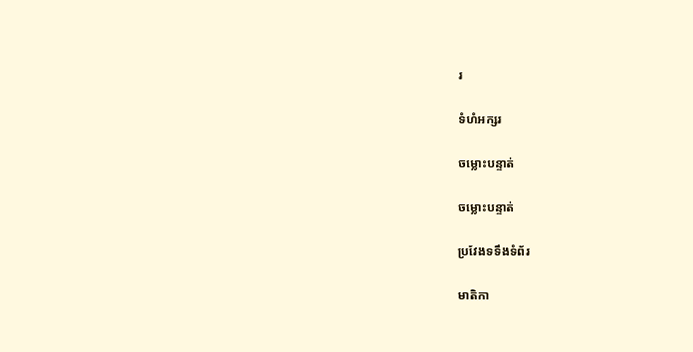រ

ទំហំអក្សរ

ចម្លោះបន្ទាត់

ចម្លោះបន្ទាត់

ប្រវែងទទឹងទំព័រ

មាតិកា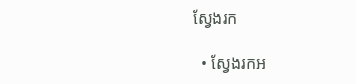ស្វែងរក

  • ស្វែងរកអ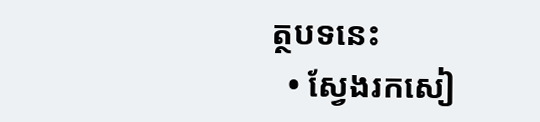ត្ថបទនេះ
  • ស្វែងរកសៀ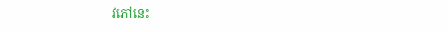វភៅនេះ